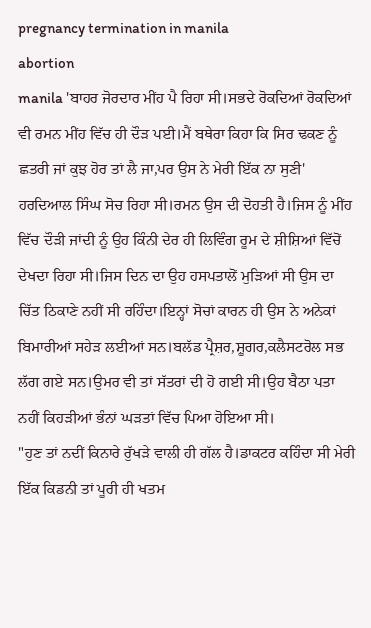pregnancy termination in manila
abortion
manila 'ਬਾਹਰ ਜੋਰਦਾਰ ਮੀਂਹ ਪੈ ਰਿਹਾ ਸੀ।ਸਭਦੇ ਰੋਕਦਿਆਂ ਰੋਕਦਿਆਂ ਵੀ ਰਮਨ ਮੀਂਹ ਵਿੱਚ ਹੀ ਦੌੜ ਪਈ।ਮੈਂ ਬਥੇਰਾ ਕਿਹਾ ਕਿ ਸਿਰ ਢਕਣ ਨੂੰ ਛਤਰੀ ਜਾਂ ਕੁਝ ਹੋਰ ਤਾਂ ਲੈ ਜਾ,ਪਰ ਉਸ ਨੇ ਮੇਰੀ ਇੱਕ ਨਾ ਸੁਣੀ'
ਹਰਦਿਆਲ ਸਿੰਘ ਸੋਚ ਰਿਹਾ ਸੀ।ਰਮਨ ਉਸ ਦੀ ਦੋਹਤੀ ਹੈ।ਜਿਸ ਨੂੰ ਮੀਂਹ ਵਿੱਚ ਦੌੜੀ ਜਾਂਦੀ ਨੂੰ ਉਹ ਕਿੰਨੀ ਦੇਰ ਹੀ ਲਿਵਿੰਗ ਰੂਮ ਦੇ ਸ਼ੀਸ਼ਿਆਂ ਵਿੱਚੋਂ ਦੇਖਦਾ ਰਿਹਾ ਸੀ।ਜਿਸ ਦਿਨ ਦਾ ਉਹ ਹਸਪਤਾਲੋਂ ਮੁੜਿਆਂ ਸੀ ਉਸ ਦਾ ਚਿੱਤ ਠਿਕਾਣੇ ਨਹੀਂ ਸੀ ਰਹਿੰਦਾ।ਇਨ੍ਹਾਂ ਸੋਚਾਂ ਕਾਰਨ ਹੀ ਉਸ ਨੇ ਅਨੇਕਾਂ ਬਿਮਾਰੀਆਂ ਸਹੇੜ ਲਈਆਂ ਸਨ।ਬਲੱਡ ਪ੍ਰੈਸ਼ਰ,ਸ਼ੂਗਰ,ਕਲੈਸਟਰੋਲ ਸਭ ਲੱਗ ਗਏ ਸਨ।ਉਮਰ ਵੀ ਤਾਂ ਸੱਤਰਾਂ ਦੀ ਹੋ ਗਈ ਸੀ।ਉਹ ਬੈਠਾ ਪਤਾ ਨਹੀਂ ਕਿਹੜੀਆਂ ਭੰਨਾਂ ਘੜਤਾਂ ਵਿੱਚ ਪਿਆ ਹੋਇਆ ਸੀ।
"ਹੁਣ ਤਾਂ ਨਦੀਂ ਕਿਨਾਰੇ ਰੁੱਖੜੇ ਵਾਲੀ ਹੀ ਗੱਲ ਹੈ।ਡਾਕਟਰ ਕਹਿੰਦਾ ਸੀ ਮੇਰੀ ਇੱਕ ਕਿਡਨੀ ਤਾਂ ਪੂਰੀ ਹੀ ਖਤਮ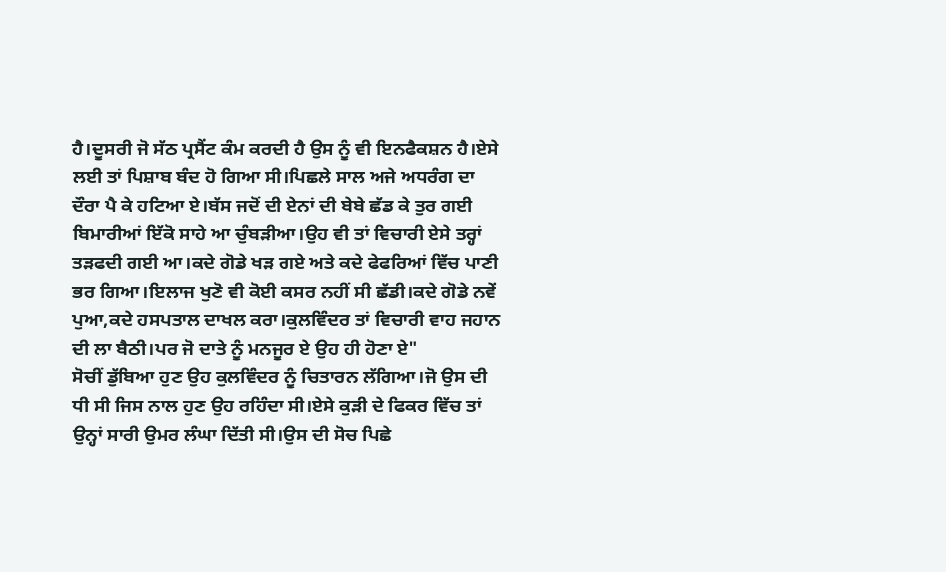ਹੈ।ਦੂਸਰੀ ਜੋ ਸੱਠ ਪ੍ਰਸੈਂਟ ਕੰਮ ਕਰਦੀ ਹੈ ਉਸ ਨੂੰ ਵੀ ਇਨਫੈਕਸ਼ਨ ਹੈ।ਏਸੇ ਲਈ ਤਾਂ ਪਿਸ਼ਾਬ ਬੰਦ ਹੋ ਗਿਆ ਸੀ।ਪਿਛਲੇ ਸਾਲ ਅਜੇ ਅਧਰੰਗ ਦਾ ਦੌਰਾ ਪੈ ਕੇ ਹਟਿਆ ਏ।ਬੱਸ ਜਦੋਂ ਦੀ ਏਨਾਂ ਦੀ ਬੇਬੇ ਛੱਡ ਕੇ ਤੁਰ ਗਈ ਬਿਮਾਰੀਆਂ ਇੱਕੋ ਸਾਹੇ ਆ ਚੁੰਬੜੀਆ।ਉਹ ਵੀ ਤਾਂ ਵਿਚਾਰੀ ਏਸੇ ਤਰ੍ਹਾਂ ਤੜਫਦੀ ਗਈ ਆ।ਕਦੇ ਗੋਡੇ ਖੜ ਗਏ ਅਤੇ ਕਦੇ ਫੇਫਰਿਆਂ ਵਿੱਚ ਪਾਣੀ ਭਰ ਗਿਆ।ਇਲਾਜ ਖੁਣੋ ਵੀ ਕੋਈ ਕਸਰ ਨਹੀਂ ਸੀ ਛੱਡੀ।ਕਦੇ ਗੋਡੇ ਨਵੇਂ ਪੁਆ,ਕਦੇ ਹਸਪਤਾਲ ਦਾਖਲ ਕਰਾ।ਕੁਲਵਿੰਦਰ ਤਾਂ ਵਿਚਾਰੀ ਵਾਹ ਜਹਾਨ ਦੀ ਲਾ ਬੈਠੀ।ਪਰ ਜੋ ਦਾਤੇ ਨੂੰ ਮਨਜੂਰ ਏ ਉਹ ਹੀ ਹੋਣਾ ਏ"
ਸੋਚੀਂ ਡੁੱਬਿਆ ਹੁਣ ਉਹ ਕੁਲਵਿੰਦਰ ਨੂੰ ਚਿਤਾਰਨ ਲੱਗਿਆ।ਜੋ ਉਸ ਦੀ ਧੀ ਸੀ ਜਿਸ ਨਾਲ ਹੁਣ ਉਹ ਰਹਿੰਦਾ ਸੀ।ਏਸੇ ਕੁੜੀ ਦੇ ਫਿਕਰ ਵਿੱਚ ਤਾਂ ਉਨ੍ਹਾਂ ਸਾਰੀ ਉਮਰ ਲੰਘਾ ਦਿੱਤੀ ਸੀ।ਉਸ ਦੀ ਸੋਚ ਪਿਛੇ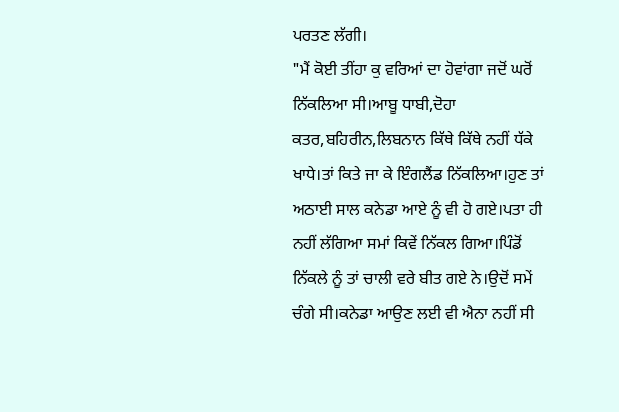ਪਰਤਣ ਲੱਗੀ।
"ਮੈਂ ਕੋਈ ਤੀਂਹਾ ਕੁ ਵਰਿਆਂ ਦਾ ਹੋਵਾਂਗਾ ਜਦੋਂ ਘਰੋਂ ਨਿੱਕਲਿਆ ਸੀ।ਆਬੂ ਧਾਬੀ,ਦੋਹਾ ਕਤਰ,ਬਹਿਰੀਨ,ਲਿਬਨਾਨ ਕਿੱਥੇ ਕਿੱਥੇ ਨਹੀਂ ਧੱਕੇ ਖਾਧੇ।ਤਾਂ ਕਿਤੇ ਜਾ ਕੇ ਇੰਗਲੈਂਡ ਨਿੱਕਲਿਆ।ਹੁਣ ਤਾਂ ਅਠਾਈ ਸਾਲ ਕਨੇਡਾ ਆਏ ਨੂੰ ਵੀ ਹੋ ਗਏ।ਪਤਾ ਹੀ ਨਹੀਂ ਲੱਗਿਆ ਸਮਾਂ ਕਿਵੇਂ ਨਿੱਕਲ ਗਿਆ।ਪਿੰਡੋਂ ਨਿੱਕਲੇ ਨੂੰ ਤਾਂ ਚਾਲੀ ਵਰੇ ਬੀਤ ਗਏ ਨੇ।ਉਦੋਂ ਸਮੇਂ ਚੰਗੇ ਸੀ।ਕਨੇਡਾ ਆਉਣ ਲਈ ਵੀ ਐਨਾ ਨਹੀਂ ਸੀ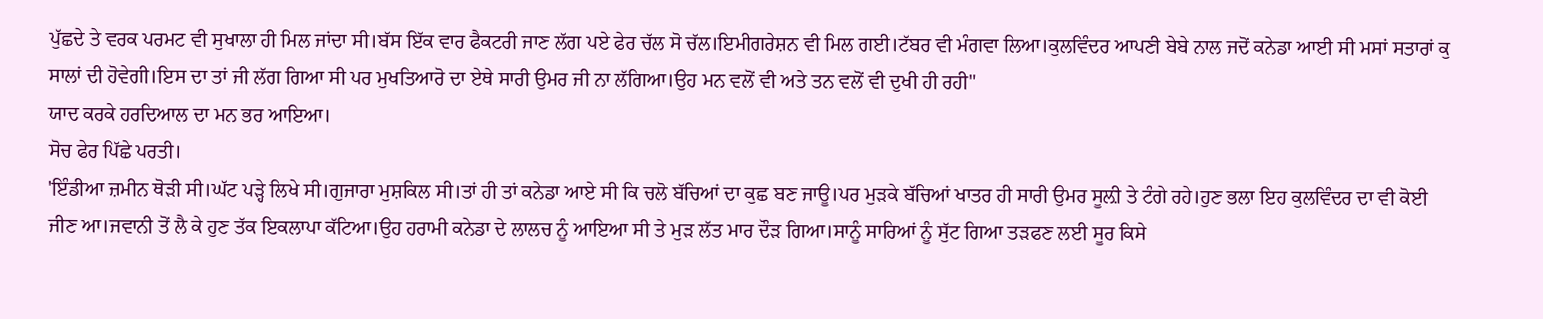ਪੁੱਛਦੇ ਤੇ ਵਰਕ ਪਰਮਟ ਵੀ ਸੁਖਾਲਾ ਹੀ ਮਿਲ ਜਾਂਦਾ ਸੀ।ਬੱਸ ਇੱਕ ਵਾਰ ਫੈਕਟਰੀ ਜਾਣ ਲੱਗ ਪਏ ਫੇਰ ਚੱਲ ਸੋ ਚੱਲ।ਇਮੀਗਰੇਸ਼ਨ ਵੀ ਮਿਲ ਗਈ।ਟੱਬਰ ਵੀ ਮੰਗਵਾ ਲਿਆ।ਕੁਲਵਿੰਦਰ ਆਪਣੀ ਬੇਬੇ ਨਾਲ ਜਦੋਂ ਕਨੇਡਾ ਆਈ ਸੀ ਮਸਾਂ ਸਤਾਰਾਂ ਕੁ ਸਾਲਾਂ ਦੀ ਹੋਵੇਗੀ।ਇਸ ਦਾ ਤਾਂ ਜੀ ਲੱਗ ਗਿਆ ਸੀ ਪਰ ਮੁਖਤਿਆਰੋ ਦਾ ਏਥੇ ਸਾਰੀ ਉਮਰ ਜੀ ਨਾ ਲੱਗਿਆ।ਉਹ ਮਨ ਵਲੋਂ ਵੀ ਅਤੇ ਤਨ ਵਲੋਂ ਵੀ ਦੁਖੀ ਹੀ ਰਹੀ"
ਯਾਦ ਕਰਕੇ ਹਰਦਿਆਲ ਦਾ ਮਨ ਭਰ ਆਇਆ।
ਸੋਚ ਫੇਰ ਪਿੱਛੇ ਪਰਤੀ।
'ਇੰਡੀਆ ਜ਼ਮੀਨ ਥੋੜੀ ਸੀ।ਘੱਟ ਪੜ੍ਹੇ ਲਿਖੇ ਸੀ।ਗੁਜਾਰਾ ਮੁਸ਼ਕਿਲ ਸੀ।ਤਾਂ ਹੀ ਤਾਂ ਕਨੇਡਾ ਆਏ ਸੀ ਕਿ ਚਲੋ ਬੱਚਿਆਂ ਦਾ ਕੁਛ ਬਣ ਜਾਊ।ਪਰ ਮੁੜਕੇ ਬੱਚਿਆਂ ਖਾਤਰ ਹੀ ਸਾਰੀ ਉਮਰ ਸੂਲ਼ੀ ਤੇ ਟੰਗੇ ਰਹੇ।ਹੁਣ ਭਲਾ ਇਹ ਕੁਲਵਿੰਦਰ ਦਾ ਵੀ ਕੋਈ ਜੀਣ ਆ।ਜਵਾਨੀ ਤੋਂ ਲੈ ਕੇ ਹੁਣ ਤੱਕ ਇਕਲਾਪਾ ਕੱਟਿਆ।ਉਹ ਹਰਾਮੀ ਕਨੇਡਾ ਦੇ ਲਾਲਚ ਨੂੰ ਆਇਆ ਸੀ ਤੇ ਮੁੜ ਲੱਤ ਮਾਰ ਦੌੜ ਗਿਆ।ਸਾਨੂੰ ਸਾਰਿਆਂ ਨੂੰ ਸੁੱਟ ਗਿਆ ਤੜਫਣ ਲਈ ਸੂਰ ਕਿਸੇ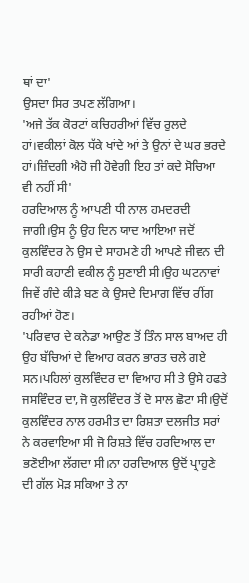ਥਾਂ ਦਾ'
ਉਸਦਾ ਸਿਰ ਤਪਣ ਲੱਗਿਆ।
'ਅਜੇ ਤੱਕ ਕੋਰਟਾਂ ਕਚਿਹਰੀਆਂ ਵਿੱਚ ਰੁਲਦੇ ਹਾਂ।ਵਕੀਲਾਂ ਕੋਲ ਧੱਕੇ ਖਾਂਦੇ ਆਂ ਤੇ ਉਨਾਂ ਦੇ ਘਰ ਭਰਦੇ ਹਾਂ।ਜ਼ਿੰਦਗੀ ਐਹੋ ਜੀ ਹੋਵੇਗੀ ਇਹ ਤਾਂ ਕਦੇ ਸੋਚਿਆ ਵੀ ਨਹੀਂ ਸੀ'
ਹਰਦਿਆਲ ਨੂੰ ਆਪਣੀ ਧੀ ਨਾਲ ਹਮਦਰਦੀ ਜਾਗੀ।ਉਸ ਨੂੰ ਉਹ ਦਿਨ ਯਾਦ ਆਇਆ ਜਦੋਂ ਕੁਲਵਿੰਦਰ ਨੇ ਉਸ ਦੇ ਸਾਹਮਣੇ ਹੀ ਆਪਣੇ ਜੀਵਨ ਦੀ ਸਾਰੀ ਕਹਾਣੀ ਵਕੀਲ ਨੂੰ ਸੁਣਾਈ ਸੀ।ਉਹ ਘਟਨਾਵਾਂ ਜਿਵੇਂ ਗੰਦੇ ਕੀੜੇ ਬਣ ਕੇ ਉਸਦੇ ਦਿਮਾਗ ਵਿੱਚ ਰੀਂਗ ਰਹੀਆਂ ਹੋਣ।
'ਪਰਿਵਾਰ ਦੇ ਕਨੇਡਾ ਆਉਣ ਤੋਂ ਤਿੰਨ ਸਾਲ ਬਾਅਦ ਹੀ ਉਹ ਬੱਚਿਆਂ ਦੇ ਵਿਆਹ ਕਰਨ ਭਾਰਤ ਚਲੇ ਗਏ ਸਨ।ਪਹਿਲਾਂ ਕੁਲਵਿੰਦਰ ਦਾ ਵਿਆਹ ਸੀ ਤੇ ਉਸੇ ਹਫਤੇ ਜਸਵਿੰਦਰ ਦਾ,ਜੋ ਕੁਲਵਿੰਦਰ ਤੋਂ ਦੋ ਸਾਲ ਛੋਟਾ ਸੀ।ਉਦੋਂ ਕੁਲਵਿੰਦਰ ਨਾਲ ਹਰਮੀਤ ਦਾ ਰਿਸ਼ਤਾ ਦਲਜੀਤ ਸਰਾਂ ਨੇ ਕਰਵਾਇਆ ਸੀ ਜੋ ਰਿਸ਼ਤੇ ਵਿੱਚ ਹਰਦਿਆਲ ਦਾ ਭਣੋਈਆ ਲੱਗਦਾ ਸੀ।ਨਾ ਹਰਦਿਆਲ ਉਦੋਂ ਪ੍ਰਾਹੁਣੇ ਦੀ ਗੱਲ ਮੋੜ ਸਕਿਆ ਤੇ ਨਾ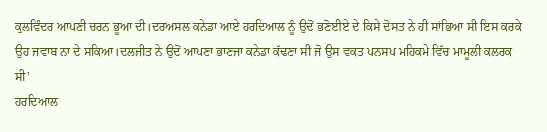ਕੁਲਵਿੰਦਰ ਆਪਣੀ ਚਰਨ ਭੂਆ ਦੀ।ਦਰਅਸਲ ਕਨੇਡਾ ਆਏ ਹਰਦਿਆਲ ਨੂੰ ਉਦੋਂ ਭਣੋਈਏ ਦੇ ਕਿਸੇ ਦੋਸਤ ਨੇ ਹੀ ਸਾਂਭਿਆ ਸੀ ਇਸ ਕਰਕੇ ਉਹ ਜਵਾਬ ਨਾ ਦੇ ਸਕਿਆ।ਦਲਜੀਤ ਨੇ ਉਦੋਂ ਆਪਣਾ ਭਾਣਜਾ ਕਨੇਡਾ ਕੱਢਣਾ ਸੀ ਜੋ ਉਸ ਵਕਤ ਪਨਸਪ ਮਹਿਕਮੇ ਵਿੱਚ ਮਾਮੂਲੀ ਕਲਰਕ ਸੀ'
ਹਰਦਿਆਲ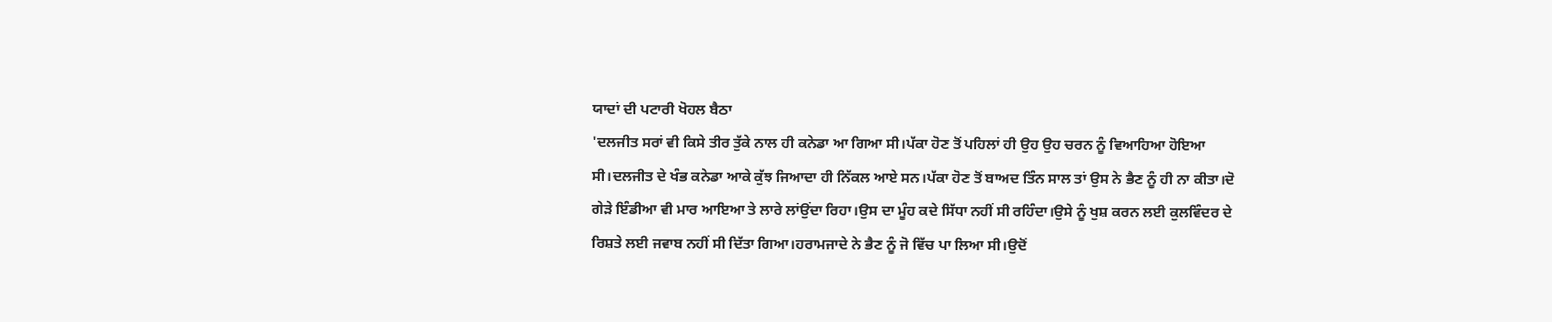ਯਾਦਾਂ ਦੀ ਪਟਾਰੀ ਖੋਹਲ ਬੈਠਾ
'ਦਲਜੀਤ ਸਰਾਂ ਵੀ ਕਿਸੇ ਤੀਰ ਤੁੱਕੇ ਨਾਲ ਹੀ ਕਨੇਡਾ ਆ ਗਿਆ ਸੀ।ਪੱਕਾ ਹੋਣ ਤੋਂ ਪਹਿਲਾਂ ਹੀ ਉਹ ਉਹ ਚਰਨ ਨੂੰ ਵਿਆਹਿਆ ਹੋਇਆ ਸੀ।ਦਲਜੀਤ ਦੇ ਖੰਭ ਕਨੇਡਾ ਆਕੇ ਕੁੱਝ ਜਿਆਦਾ ਹੀ ਨਿੱਕਲ ਆਏ ਸਨ।ਪੱਕਾ ਹੋਣ ਤੋਂ ਬਾਅਦ ਤਿੰਨ ਸਾਲ ਤਾਂ ਉਸ ਨੇ ਭੈਣ ਨੂੰ ਹੀ ਨਾ ਕੀਤਾ।ਦੋ ਗੇੜੇ ਇੰਡੀਆ ਵੀ ਮਾਰ ਆਇਆ ਤੇ ਲਾਰੇ ਲਾਂਉਂਦਾ ਰਿਹਾ।ਉਸ ਦਾ ਮੂੰਹ ਕਦੇ ਸਿੱਧਾ ਨਹੀਂ ਸੀ ਰਹਿੰਦਾ।ਉਸੇ ਨੂੰ ਖੁਸ਼ ਕਰਨ ਲਈ ਕੁਲਵਿੰਦਰ ਦੇ ਰਿਸ਼ਤੇ ਲਈ ਜਵਾਬ ਨਹੀਂ ਸੀ ਦਿੱਤਾ ਗਿਆ।ਹਰਾਮਜਾਦੇ ਨੇ ਭੈਣ ਨੂੰ ਜੋ ਵਿੱਚ ਪਾ ਲਿਆ ਸੀ।ਉਦੋਂ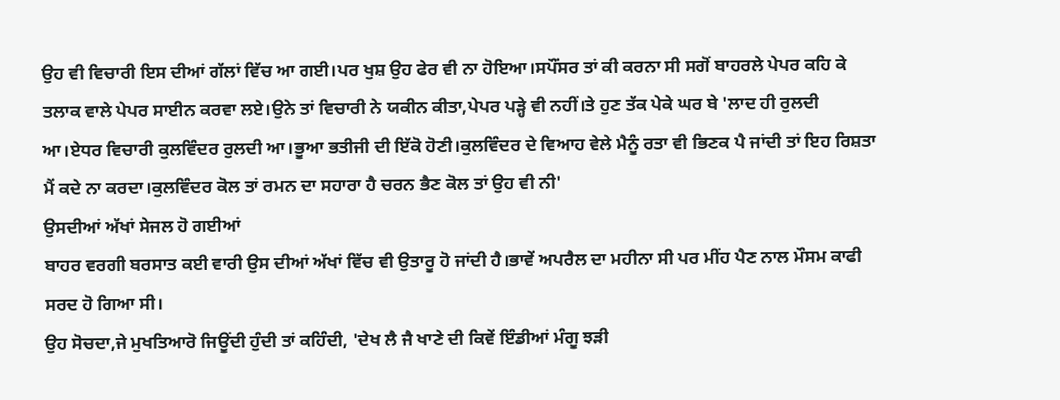ਉਹ ਵੀ ਵਿਚਾਰੀ ਇਸ ਦੀਆਂ ਗੱਲਾਂ ਵਿੱਚ ਆ ਗਈ।ਪਰ ਖੁਸ਼ ਉਹ ਫੇਰ ਵੀ ਨਾ ਹੋਇਆ।ਸਪੌਂਸਰ ਤਾਂ ਕੀ ਕਰਨਾ ਸੀ ਸਗੋਂ ਬਾਹਰਲੇ ਪੇਪਰ ਕਹਿ ਕੇ ਤਲਾਕ ਵਾਲੇ ਪੇਪਰ ਸਾਈਨ ਕਰਵਾ ਲਏ।ਉਨੇ ਤਾਂ ਵਿਚਾਰੀ ਨੇ ਯਕੀਨ ਕੀਤਾ,ਪੇਪਰ ਪੜ੍ਹੇ ਵੀ ਨਹੀਂ।ਤੇ ਹੁਣ ਤੱਕ ਪੇਕੇ ਘਰ ਬੇ 'ਲਾਦ ਹੀ ਰੁਲਦੀ ਆ।ਏਧਰ ਵਿਚਾਰੀ ਕੁਲਵਿੰਦਰ ਰੁਲਦੀ ਆ।ਭੂਆ ਭਤੀਜੀ ਦੀ ਇੱਕੋ ਹੋਣੀ।ਕੁਲਵਿੰਦਰ ਦੇ ਵਿਆਹ ਵੇਲੇ ਮੈਨੂੰ ਰਤਾ ਵੀ ਭਿਣਕ ਪੈ ਜਾਂਦੀ ਤਾਂ ਇਹ ਰਿਸ਼ਤਾ ਮੈਂ ਕਦੇ ਨਾ ਕਰਦਾ।ਕੁਲਵਿੰਦਰ ਕੋਲ ਤਾਂ ਰਮਨ ਦਾ ਸਹਾਰਾ ਹੈ ਚਰਨ ਭੈਣ ਕੋਲ ਤਾਂ ਉਹ ਵੀ ਨੀ'
ਉਸਦੀਆਂ ਅੱਖਾਂ ਸੇਜਲ ਹੋ ਗਈਆਂ
ਬਾਹਰ ਵਰਗੀ ਬਰਸਾਤ ਕਈ ਵਾਰੀ ਉਸ ਦੀਆਂ ਅੱਖਾਂ ਵਿੱਚ ਵੀ ਉਤਾਰੂ ਹੋ ਜਾਂਦੀ ਹੈ।ਭਾਵੇਂ ਅਪਰੈਲ ਦਾ ਮਹੀਨਾ ਸੀ ਪਰ ਮੀਂਹ ਪੈਣ ਨਾਲ ਮੌਸਮ ਕਾਫੀ ਸਰਦ ਹੋ ਗਿਆ ਸੀ।
ਉਹ ਸੋਚਦਾ,ਜੇ ਮੁਖਤਿਆਰੋ ਜਿਊਂਦੀ ਹੁੰਦੀ ਤਾਂ ਕਹਿੰਦੀ, 'ਦੇਖ ਲੈ ਜੈ ਖਾਣੇ ਦੀ ਕਿਵੇਂ ਇੰਡੀਆਂ ਮੰਗੂ ਝੜੀ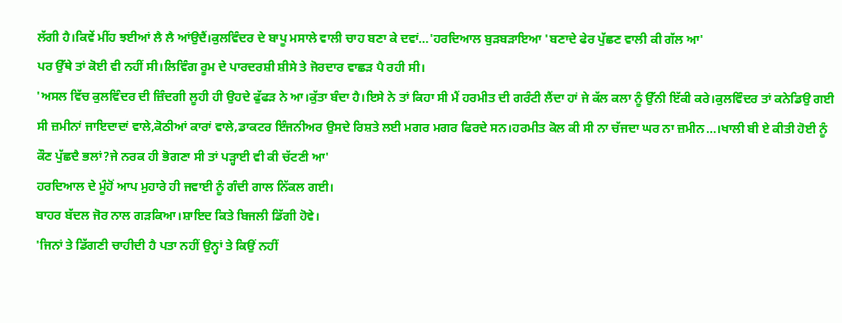ਲੱਗੀ ਹੈ।ਕਿਵੇਂ ਮੀਂਹ ਝਈਆਂ ਲੈ ਲੈ ਆਂਉਦੈਂ।ਕੁਲਵਿੰਦਰ ਦੇ ਬਾਪੂ ਮਸਾਲੇ ਵਾਲੀ ਚਾਹ ਬਣਾ ਕੇ ਦਵਾਂ…'ਹਰਦਿਆਲ ਬੁੜਬੜਾਇਆ 'ਬਣਾਦੇ ਫੇਰ ਪੁੱਛਣ ਵਾਲੀ ਕੀ ਗੱਲ ਆ'
ਪਰ ਉੱਥੇ ਤਾਂ ਕੋਈ ਵੀ ਨਹੀਂ ਸੀ।ਲਿਵਿੰਗ ਰੂਮ ਦੇ ਪਾਰਦਰਸ਼ੀ ਸ਼ੀਸੇ ਤੇ ਜੋਰਦਾਰ ਵਾਛੜ ਪੈ ਰਹੀ ਸੀ।
'ਅਸਲ ਵਿੱਚ ਕੁਲਵਿੰਦਰ ਦੀ ਜ਼ਿੰਦਗੀ ਲੂਹੀ ਹੀ ਉਹਦੇ ਫੁੱਫੜ ਨੇ ਆ।ਕੁੱਤਾ ਬੰਦਾ ਹੈ।ਇਸੇ ਨੇ ਤਾਂ ਕਿਹਾ ਸੀ ਮੈਂ ਹਰਮੀਤ ਦੀ ਗਰੰਟੀ ਲੈਂਦਾ ਹਾਂ ਜੇ ਕੱਲ ਕਲਾ ਨੂੰ ਉੱਨੀ ਇੱਕੀ ਕਰੇ।ਕੁਲਵਿੰਦਰ ਤਾਂ ਕਨੇਡਿਉ ਗਈ ਸੀ ਜ਼ਮੀਨਾਂ ਜਾਇਦਾਦਾਂ ਵਾਲੇ,ਕੋਠੀਆਂ ਕਾਰਾਂ ਵਾਲੇ,ਡਾਕਟਰ ਇੰਜਨੀਅਰ ਉਸਦੇ ਰਿਸ਼ਤੇ ਲਈ ਮਗਰ ਮਗਰ ਫਿਰਦੇ ਸਨ।ਹਰਮੀਤ ਕੋਲ ਕੀ ਸੀ ਨਾ ਚੱਜਦਾ ਘਰ ਨਾ ਜ਼ਮੀਨ…।ਖਾਲੀ ਬੀ ਏ ਕੀਤੀ ਹੋਈ ਨੂੰ ਕੌਣ ਪੁੱਛਦੈ ਭਲਾਂ?ਜੇ ਨਰਕ ਹੀ ਭੋਗਣਾ ਸੀ ਤਾਂ ਪੜ੍ਹਾਈ ਵੀ ਕੀ ਚੱਟਣੀ ਆ'
ਹਰਦਿਆਲ ਦੇ ਮੂੰਹੋਂ ਆਪ ਮੁਹਾਰੇ ਹੀ ਜਵਾਈ ਨੂੰ ਗੰਦੀ ਗਾਲ ਨਿੱਕਲ ਗਈ।
ਬਾਹਰ ਬੱਦਲ ਜੋਰ ਨਾਲ ਗੜਕਿਆ।ਸ਼ਾਇਦ ਕਿਤੇ ਬਿਜਲੀ ਡਿੱਗੀ ਹੋਵੇ।
'ਜਿਨਾਂ ਤੇ ਡਿੱਗਣੀ ਚਾਹੀਦੀ ਹੈ ਪਤਾ ਨਹੀਂ ਉਨ੍ਹਾਂ ਤੇ ਕਿਉਂ ਨਹੀਂ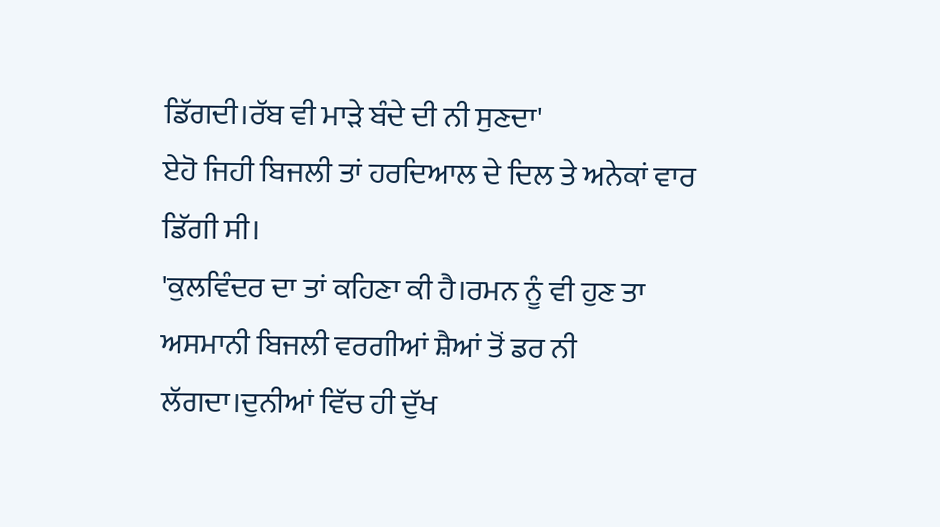ਡਿੱਗਦੀ।ਰੱਬ ਵੀ ਮਾੜੇ ਬੰਦੇ ਦੀ ਨੀ ਸੁਣਦਾ'
ਏਹੋ ਜਿਹੀ ਬਿਜਲੀ ਤਾਂ ਹਰਦਿਆਲ ਦੇ ਦਿਲ ਤੇ ਅਨੇਕਾਂ ਵਾਰ ਡਿੱਗੀ ਸੀ।
'ਕੁਲਵਿੰਦਰ ਦਾ ਤਾਂ ਕਹਿਣਾ ਕੀ ਹੈ।ਰਮਨ ਨੂੰ ਵੀ ਹੁਣ ਤਾ ਅਸਮਾਨੀ ਬਿਜਲੀ ਵਰਗੀਆਂ ਸ਼ੈਆਂ ਤੋਂ ਡਰ ਨੀ ਲੱਗਦਾ।ਦੁਨੀਆਂ ਵਿੱਚ ਹੀ ਦੁੱਖ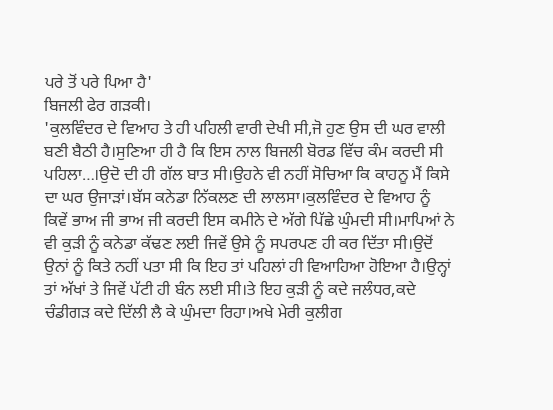ਪਰੇ ਤੋਂ ਪਰੇ ਪਿਆ ਹੈ'
ਬਿਜਲੀ ਫੇਰ ਗੜਕੀ।
'ਕੁਲਵਿੰਦਰ ਦੇ ਵਿਆਹ ਤੇ ਹੀ ਪਹਿਲੀ ਵਾਰੀ ਦੇਖੀ ਸੀ,ਜੋ ਹੁਣ ਉਸ ਦੀ ਘਰ ਵਾਲੀ ਬਣੀ ਬੈਠੀ ਹੈ।ਸੁਣਿਆ ਹੀ ਹੈ ਕਿ ਇਸ ਨਾਲ ਬਿਜਲੀ ਬੋਰਡ ਵਿੱਚ ਕੰਮ ਕਰਦੀ ਸੀ ਪਹਿਲਾ…।ਉਦੋ ਦੀ ਹੀ ਗੱਲ ਬਾਤ ਸੀ।ਉਹਨੇ ਵੀ ਨਹੀਂ ਸੋਚਿਆ ਕਿ ਕਾਹਨੂ ਮੈਂ ਕਿਸੇ ਦਾ ਘਰ ਉਜਾੜਾਂ।ਬੱਸ ਕਨੇਡਾ ਨਿੱਕਲਣ ਦੀ ਲਾਲਸਾ।ਕੁਲਵਿੰਦਰ ਦੇ ਵਿਆਹ ਨੂੰ ਕਿਵੇਂ ਭਾਅ ਜੀ ਭਾਅ ਜੀ ਕਰਦੀ ਇਸ ਕਮੀਨੇ ਦੇ ਅੱਗੇ ਪਿੱਛੇ ਘੁੰਮਦੀ ਸੀ।ਮਾਪਿਆਂ ਨੇ ਵੀ ਕੁੜੀ ਨੂੰ ਕਨੇਡਾ ਕੱਢਣ ਲਈ ਜਿਵੇਂ ਉਸੇ ਨੂੰ ਸਪਰਪਣ ਹੀ ਕਰ ਦਿੱਤਾ ਸੀ।ਉਦੋਂ ਉਨਾਂ ਨੂੰ ਕਿਤੇ ਨਹੀਂ ਪਤਾ ਸੀ ਕਿ ਇਹ ਤਾਂ ਪਹਿਲਾਂ ਹੀ ਵਿਆਹਿਆ ਹੋਇਆ ਹੈ।ਉਨ੍ਹਾਂ ਤਾਂ ਅੱਖਾਂ ਤੇ ਜਿਵੇਂ ਪੱਟੀ ਹੀ ਬੰਨ ਲਈ ਸੀ।ਤੇ ਇਹ ਕੁੜੀ ਨੂੰ ਕਦੇ ਜਲੰਧਰ,ਕਦੇ ਚੰਡੀਗੜ ਕਦੇ ਦਿੱਲੀ ਲੈ ਕੇ ਘੁੰਮਦਾ ਰਿਹਾ।ਅਖੇ ਮੇਰੀ ਕੁਲੀਗ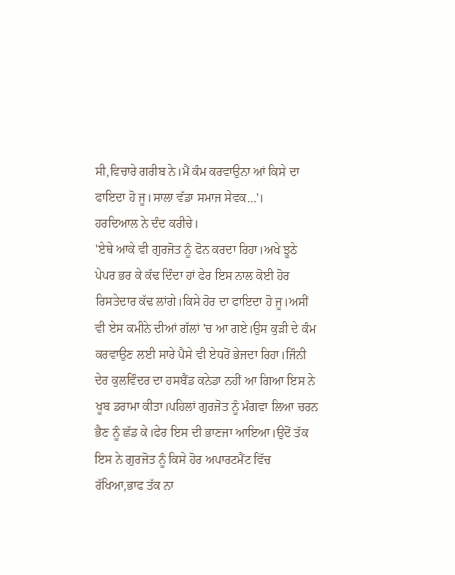ਸੀ,ਵਿਚਾਰੇ ਗਰੀਬ ਨੇ।ਮੈਂ ਕੰਮ ਕਰਵਾਉਨਾ ਆਂ ਕਿਸੇ ਦਾ ਫਾਇਦਾ ਹੋ ਜੂ।ਸਾਲਾ ਵੱਡਾ ਸਮਾਜ ਸੇਵਕ…'।
ਹਰਦਿਆਲ ਨੇ ਦੰਦ ਕਰੀਚੇ।
'ਏਥੇ ਆਕੇ ਵੀ ਗੁਰਜੋਤ ਨੂੰ ਫੋਨ ਕਰਦਾ ਰਿਹਾ।ਅਖੇ ਝੂਠੇ ਪੇਪਰ ਭਰ ਕੇ ਕੱਢ ਦਿੰਦਾ ਹਾਂ ਫੇਰ ਇਸ ਨਾਲ ਕੋਈ ਹੋਰ ਰਿਸਤੇਦਾਰ ਕੱਢ ਲਾਂਗੇ।ਕਿਸੇ ਹੋਰ ਦਾ ਫਾਇਦਾ ਹੋ ਜੂ।ਅਸੀਂ ਵੀ ਏਸ ਕਮੀਨੇ ਦੀਆਂ ਗੱਲਾਂ 'ਚ ਆ ਗਏ।ਉਸ ਕੁੜੀ ਦੇ ਕੰਮ ਕਰਵਾਉਣ ਲਈ ਸਾਰੇ ਪੈਸੇ ਵੀ ਏਧਰੋਂ ਭੇਜਦਾ ਰਿਹਾ।ਜਿੰਨੀ ਦੇਰ ਕੁਲਵਿੰਦਰ ਦਾ ਹਸਬੈਂਡ ਕਨੇਡਾ ਨਹੀਂ ਆ ਗਿਆ ਇਸ ਨੇ ਖੂਬ ਡਰਾਮਾ ਕੀਤਾ।ਪਹਿਲਾਂ ਗੁਰਜੋਤ ਨੂੰ ਮੰਗਵਾ ਲਿਆ ਚਰਨ ਭੈਣ ਨੂੰ ਛੱਡ ਕੇ।ਫੇਰ ਇਸ ਦੀ ਭਾਣਜਾ ਆਇਆ।ਉਦੋਂ ਤੱਕ ਇਸ ਨੇ ਗੁਰਜੋਤ ਨੂੰ ਕਿਸੇ ਹੋਰ ਅਪਾਰਟਮੈਂਟ ਵਿੱਚ ਰੱਖਿਆ,ਭਾਫ ਤੱਕ ਨਾ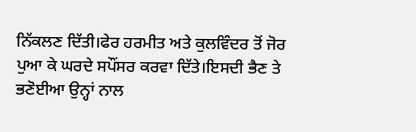ਨਿੱਕਲਣ ਦਿੱਤੀ।ਫੇਰ ਹਰਮੀਤ ਅਤੇ ਕੁਲਵਿੰਦਰ ਤੋਂ ਜੋਰ ਪੁਆ ਕੇ ਘਰਦੇ ਸਪੌਂਸਰ ਕਰਵਾ ਦਿੱਤੇ।ਇਸਦੀ ਭੈਣ ਤੇ ਭਣੋਈਆ ਉਨ੍ਹਾਂ ਨਾਲ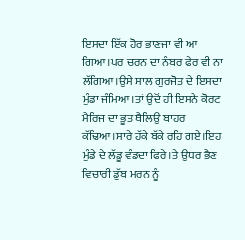ਇਸਦਾ ਇੱਕ ਹੋਰ ਭਾਣਜਾ ਵੀ ਆ ਗਿਆ।ਪਰ ਚਰਨ ਦਾ ਨੰਬਰ ਫੇਰ ਵੀ ਨਾ ਲੱਗਿਆ।ਉਸੇ ਸਾਲ ਗੁਰਜੋਤ ਦੇ ਇਸਦਾ ਮੁੰਡਾ ਜੰਮਿਆ।ਤਾਂ ਉਦੋਂ ਹੀ ਇਸਨੇ ਕੋਰਟ ਮੈਰਿਜ ਦਾ ਭੂਤ ਥੈਲਿਉ ਬਾਹਰ ਕੱਢਿਆ।ਸਾਰੇ ਹੱਕੇ ਬੱਕੇ ਰਹਿ ਗਏ।ਇਹ ਮੁੰਡੇ ਦੇ ਲੱਡੂ ਵੰਡਦਾ ਫਿਰੇ।ਤੇ ਉਧਰ ਭੈਣ ਵਿਚਾਰੀ ਡੁੱਬ ਮਰਨ ਨੂੰ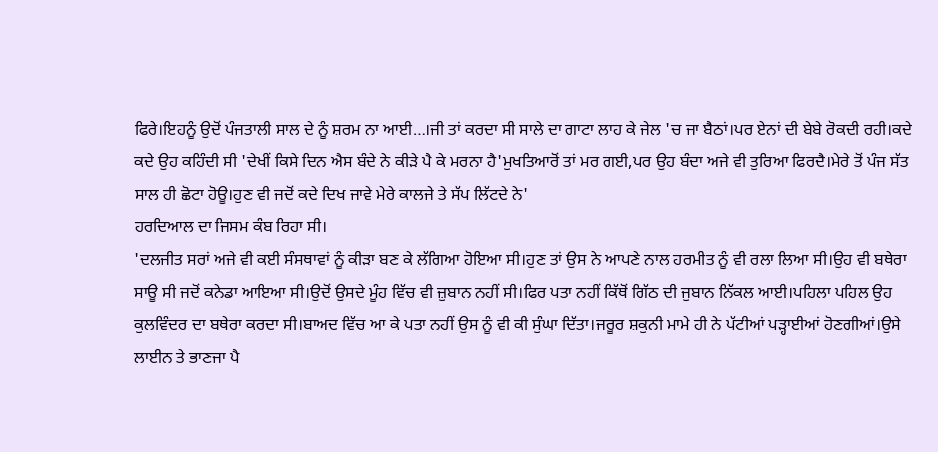ਫਿਰੇ।ਇਹਨੂੰ ਉਦੋਂ ਪੰਜਤਾਲੀ ਸਾਲ ਦੇ ਨੂੰ ਸ਼ਰਮ ਨਾ ਆਈ…।ਜੀ ਤਾਂ ਕਰਦਾ ਸੀ ਸਾਲੇ ਦਾ ਗਾਟਾ ਲਾਹ ਕੇ ਜੇਲ 'ਚ ਜਾ ਬੈਠਾਂ।ਪਰ ਏਨਾਂ ਦੀ ਬੇਬੇ ਰੋਕਦੀ ਰਹੀ।ਕਦੇ ਕਦੇ ਉਹ ਕਹਿੰਦੀ ਸੀ 'ਦੇਖੀਂ ਕਿਸੇ ਦਿਨ ਐਸ ਬੰਦੇ ਨੇ ਕੀੜੇ ਪੈ ਕੇ ਮਰਨਾ ਹੈ'ਮੁਖਤਿਆਰੋਂ ਤਾਂ ਮਰ ਗਈ,ਪਰ ਉਹ ਬੰਦਾ ਅਜੇ ਵੀ ਤੁਰਿਆ ਫਿਰਦੈ।ਮੇਰੇ ਤੋਂ ਪੰਜ ਸੱਤ ਸਾਲ ਹੀ ਛੋਟਾ ਹੋਊ।ਹੁਣ ਵੀ ਜਦੋਂ ਕਦੇ ਦਿਖ ਜਾਵੇ ਮੇਰੇ ਕਾਲਜੇ ਤੇ ਸੱਪ ਲਿੱਟਦੇ ਨੇ'
ਹਰਦਿਆਲ ਦਾ ਜਿਸਮ ਕੰਬ ਰਿਹਾ ਸੀ।
'ਦਲਜੀਤ ਸਰਾਂ ਅਜੇ ਵੀ ਕਈ ਸੰਸਥਾਵਾਂ ਨੂੰ ਕੀੜਾ ਬਣ ਕੇ ਲੱਗਿਆ ਹੋਇਆ ਸੀ।ਹੁਣ ਤਾਂ ਉਸ ਨੇ ਆਪਣੇ ਨਾਲ ਹਰਮੀਤ ਨੂੰ ਵੀ ਰਲਾ ਲਿਆ ਸੀ।ਉਹ ਵੀ ਬਥੇਰਾ ਸਾਊ ਸੀ ਜਦੋਂ ਕਨੇਡਾ ਆਇਆ ਸੀ।ਉਦੋਂ ਉਸਦੇ ਮੂੰਹ ਵਿੱਚ ਵੀ ਜ਼ੁਬਾਨ ਨਹੀਂ ਸੀ।ਫਿਰ ਪਤਾ ਨਹੀਂ ਕਿੱਥੋਂ ਗਿੱਠ ਦੀ ਜੁਬਾਨ ਨਿੱਕਲ ਆਈ।ਪਹਿਲਾ ਪਹਿਲ ਉਹ ਕੁਲਵਿੰਦਰ ਦਾ ਬਥੇਰਾ ਕਰਦਾ ਸੀ।ਬਾਅਦ ਵਿੱਚ ਆ ਕੇ ਪਤਾ ਨਹੀਂ ਉਸ ਨੂੰ ਵੀ ਕੀ ਸੁੰਘਾ ਦਿੱਤਾ।ਜਰੂਰ ਸ਼ਕੁਨੀ ਮਾਮੇ ਹੀ ਨੇ ਪੱਟੀਆਂ ਪੜ੍ਹਾਈਆਂ ਹੋਣਗੀਆਂ।ਉਸੇ ਲਾਈਨ ਤੇ ਭਾਣਜਾ ਪੈ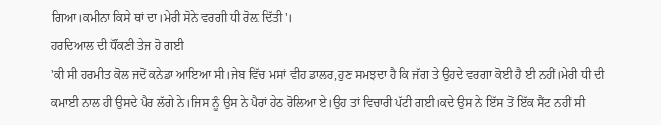ਗਿਆ।ਕਮੀਨਾ ਕਿਸੇ ਥਾਂ ਦਾ।ਮੇਰੀ ਸੋਨੇ ਵਰਗੀ ਧੀ ਰੋਲ਼ ਦਿੱਤੀ'।
ਹਰਦਿਆਲ ਦੀ ਧੌਂਕਣੀ ਤੇਜ ਹੋ ਗਈ
'ਕੀ ਸੀ ਹਰਮੀਤ ਕੋਲ ਜਦੋਂ ਕਨੇਡਾ ਆਇਆ ਸੀ।ਜੇਬ ਵਿੱਚ ਮਸਾਂ ਵੀਹ ਡਾਲਰ,ਹੁਣ ਸਮਝਦਾ ਹੈ ਕਿ ਜੱਗ ਤੇ ਉਹਦੇ ਵਰਗਾ ਕੋਈ ਹੈ ਈ ਨਹੀਂ।ਮੇਰੀ ਧੀ ਦੀ ਕਮਾਈ ਨਾਲ ਹੀ ਉਸਦੇ ਪੈਰ ਲੱਗੇ ਨੇ।ਜਿਸ ਨੂੰ ਉਸ ਨੇ ਪੈਰਾਂ ਹੇਠ ਰੋਲਿਆ ਏ।ਉਹ ਤਾਂ ਵਿਚਾਰੀ ਪੱਟੀ ਗਈ।ਕਦੇ ਉਸ ਨੇ ਇੱਸ ਤੋਂ ਇੱਕ ਸੈਂਟ ਨਹੀਂ ਸੀ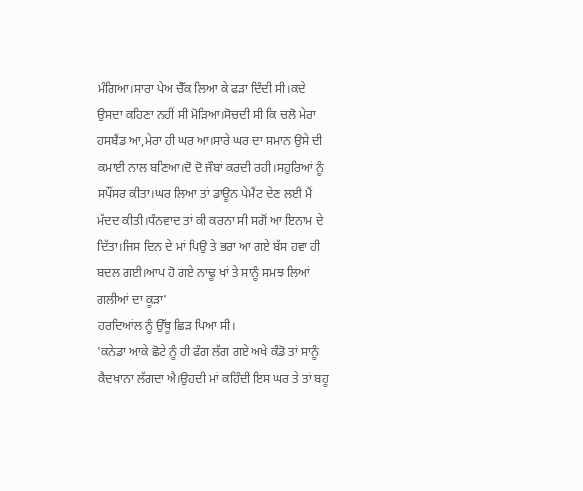ਮੰਗਿਆ।ਸਾਰਾ ਪੇਅ ਚੈੱਕ ਲਿਆ ਕੇ ਫੜਾ ਦਿੰਦੀ ਸੀ।ਕਦੇ ਉਸਦਾ ਕਹਿਣਾ ਨਹੀਂ ਸੀ ਮੋੜਿਆ।ਸੋਚਦੀ ਸੀ ਕਿ ਚਲੋ ਮੇਰਾ ਹਸਬੈਂਡ ਆ,ਮੇਰਾ ਹੀ ਘਰ ਆ।ਸਾਰੇ ਘਰ ਦਾ ਸਮਾਨ ਉਸੇ ਦੀ ਕਮਾਈ ਨਾਲ ਬਣਿਆ।ਦੋ ਦੋ ਜੌਬਾਂ ਕਰਦੀ ਰਹੀ।ਸਹੁਰਿਆਂ ਨੂੰ ਸਪੌਂਸਰ ਕੀਤਾ।ਘਰ ਲਿਆ ਤਾਂ ਡਾਊਨ ਪੇਮੈਂਟ ਦੇਣ ਲਈ ਮੈਂ ਮੱਦਦ ਕੀਤੀ।ਧੰਨਵਾਦ ਤਾਂ ਕੀ ਕਰਨਾ ਸੀ ਸਗੋਂ ਆ ਇਨਾਮ ਦੇ ਦਿੱਤਾ।ਜਿਸ ਦਿਨ ਦੇ ਮਾਂ ਪਿਉ ਤੇ ਭਰਾ ਆ ਗਏ ਬੱਸ ਹਵਾ ਹੀ ਬਦਲ ਗਈ।ਆਪ ਹੋ ਗਏ ਨਾਢੂ ਖਾਂ ਤੇ ਸਾਨੂੰ ਸਮਝ ਲਿਆਂ ਗਲੀਆਂ ਦਾ ਕੂੜਾ'
ਹਰਦਿਆਂਲ ਨੂੰ ਉੱਥੂ ਛਿੜ ਪਿਆ ਸੀ।
'ਕਨੇਡਾ ਆਕੇ ਛੋਟੇ ਨੂੰ ਹੀ ਫੰਗ ਲੱਗ ਗਏ ਅਖੇ ਕੰਡੋ ਤਾਂ ਸਾਨੂੰ ਕੈਦਖਾਨਾ ਲੱਗਦਾ ਐ।ਉਹਦੀ ਮਾਂ ਕਹਿੰਦੀ ਇਸ ਘਰ ਤੇ ਤਾਂ ਬਹੂ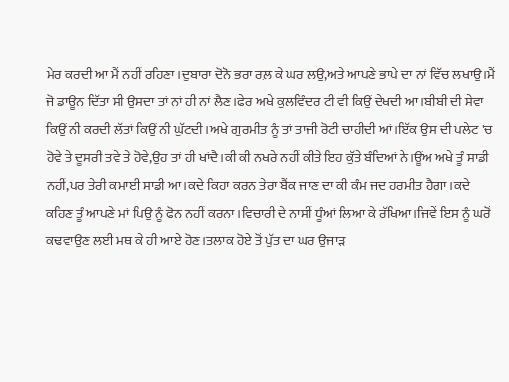ਮੇਰ ਕਰਦੀ ਆ ਮੈਂ ਨਹੀਂ ਰਹਿਣਾ।ਦੁਬਾਰਾ ਦੋਨੋ ਭਰਾ ਰਲ਼ ਕੇ ਘਰ ਲਉ,ਅਤੇ ਆਪਣੇ ਭਾਪੇ ਦਾ ਨਾਂ ਵਿੱਚ ਲਖਾਉ।ਮੈਂ ਜੋ ਡਾਊਨ ਦਿੱਤਾ ਸੀ ਉਸਦਾ ਤਾਂ ਨਾਂ ਹੀ ਨਾਂ ਲੈਣ।ਫੇਰ ਅਖੇ ਕੁਲਵਿੰਦਰ ਟੀ ਵੀ ਕਿਉਂ ਦੇਖਦੀ ਆ।ਬੀਬੀ ਦੀ ਸੇਵਾ ਕਿਉਂ ਨੀ ਕਰਦੀ ਲੱਤਾਂ ਕਿਉਂ ਨੀ ਘੁੱਟਦੀ।ਅਖੇ ਗੁਰਮੀਤ ਨੂੰ ਤਾਂ ਤਾਜੀ ਰੋਟੀ ਚਾਹੀਦੀ ਆਂ।ਇੱਕ ਉਸ ਦੀ ਪਲੇਟ 'ਚ ਹੋਵੇ ਤੇ ਦੂਸਰੀ ਤਵੇ ਤੇ ਹੋਵੇ,ਉਹ ਤਾਂ ਹੀ ਖਾਂਦੈ।ਕੀ ਕੀ ਨਖਰੇ ਨਹੀਂ ਕੀਤੇ ਇਹ ਕੁੱਤੇ ਬੰਦਿਆਂ ਨੇ।ਊਂਅ ਅਖੇ ਤੂੰ ਸਾਡੀ ਨਹੀਂ,ਪਰ ਤੇਰੀ ਕਮਾਈ ਸਾਡੀ ਆ।ਕਦੇ ਕਿਹਾ ਕਰਨ ਤੇਰਾ ਬੈਂਕ ਜਾਣ ਦਾ ਕੀ ਕੰਮ ਜਦ ਹਰਮੀਤ ਹੈਗਾ।ਕਦੇ ਕਹਿਣ ਤੂੰ ਆਪਣੇ ਮਾਂ ਪਿਉ ਨੂੰ ਫੋਨ ਨਹੀਂ ਕਰਨਾ।ਵਿਚਾਰੀ ਦੇ ਨਾਸੀਂ ਧੂੰਆਂ ਲਿਆ ਕੇ ਰੱਖਿਆ।ਜਿਵੇਂ ਇਸ ਨੂੰ ਘਰੋਂ ਕਢਵਾਉਣ ਲਈ ਮਥ ਕੇ ਹੀ ਆਏ ਹੋਣ।ਤਲਾਕ ਹੋਏ ਤੋਂ ਪੁੱਤ ਦਾ ਘਰ ਉਜਾੜ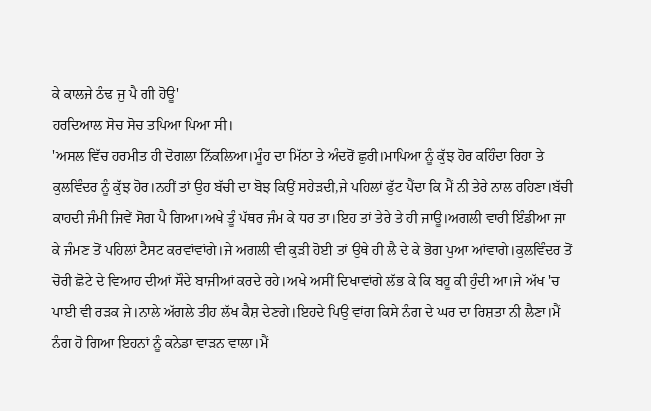ਕੇ ਕਾਲਜੇ ਠੰਢ ਜੁ ਪੈ ਗੀ ਹੋਊ'
ਹਰਦਿਆਲ ਸੋਚ ਸੋਚ ਤਪਿਆ ਪਿਆ ਸੀ।
'ਅਸਲ ਵਿੱਚ ਹਰਮੀਤ ਹੀ ਦੋਗਲਾ ਨਿੱਕਲਿਆ।ਮੂੰਹ ਦਾ ਮਿੱਠਾ ਤੇ ਅੰਦਰੋਂ ਛੁਰੀ।ਮਾਪਿਆ ਨੂੰ ਕੁੱਝ ਹੋਰ ਕਹਿੰਦਾ ਰਿਹਾ ਤੇ ਕੁਲਵਿੰਦਰ ਨੂੰ ਕੁੱਝ ਹੋਰ।ਨਹੀਂ ਤਾਂ ਉਹ ਬੱਚੀ ਦਾ ਬੋਝ ਕਿਉਂ ਸਹੇੜਦੀ,ਜੇ ਪਹਿਲਾਂ ਫੁੱਟ ਪੈਂਦਾ ਕਿ ਮੈਂ ਨੀ ਤੇਰੇ ਨਾਲ ਰਹਿਣਾ।ਬੱਚੀ ਕਾਹਦੀ ਜੰਮੀ ਜਿਵੇਂ ਸੋਗ ਪੈ ਗਿਆ।ਅਖੇ ਤੂੰ ਪੱਥਰ ਜੰਮ ਕੇ ਧਰ ਤਾ।ਇਹ ਤਾਂ ਤੇਰੇ ਤੇ ਹੀ ਜਾਊ।ਅਗਲੀ ਵਾਰੀ ਇੰਡੀਆ ਜਾ ਕੇ ਜੰਮਣ ਤੋਂ ਪਹਿਲਾਂ ਟੈਸਟ ਕਰਵਾਂਵਾਂਗੇ।ਜੇ ਅਗਲੀ ਵੀ ਕੁੜੀ ਹੋਈ ਤਾਂ ਉਥੇ ਹੀ ਲੈ ਦੇ ਕੇ ਭੋਗ ਪੁਆ ਆਂਵਾਗੇ।ਕੁਲਵਿੰਦਰ ਤੋਂ ਚੋਰੀ ਛੋਟੇ ਦੇ ਵਿਆਹ ਦੀਆਂ ਸੌਦੇ ਬਾਜੀਆਂ ਕਰਦੇ ਰਹੇ।ਅਖੇ ਅਸੀਂ ਦਿਖਾਵਾਂਗੇ ਲੱਭ ਕੇ ਕਿ ਬਹੂ ਕੀ ਹੁੰਦੀ ਆ।ਜੇ ਅੱਖ 'ਚ ਪਾਈ ਵੀ ਰੜਕ ਜੇ।ਨਾਲੇ ਅੱਗਲੇ ਤੀਹ ਲੱਖ ਕੈਸ਼ ਦੇਣਗੇ।ਇਹਦੇ ਪਿਉ ਵਾਂਗ ਕਿਸੇ ਨੰਗ ਦੇ ਘਰ ਦਾ ਰਿਸ਼ਤਾ ਨੀ ਲੈਣਾ।ਮੈਂ ਨੰਗ ਹੋ ਗਿਆ ਇਹਨਾਂ ਨੂੰ ਕਨੇਡਾ ਵਾੜਨ ਵਾਲਾ।ਮੈਂ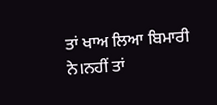ਤਾਂ ਖਾਅ ਲਿਆ ਬਿਮਾਰੀ ਨੇ।ਨਹੀਂ ਤਾਂ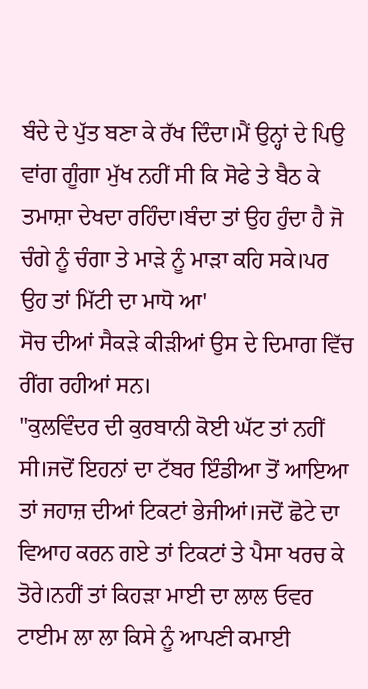ਬੰਦੇ ਦੇ ਪੁੱਤ ਬਣਾ ਕੇ ਰੱਖ ਦਿੰਦਾ।ਮੈਂ ਉਨ੍ਹਾਂ ਦੇ ਪਿਉ ਵਾਂਗ ਗੂੰਗਾ ਮੁੱਖ ਨਹੀਂ ਸੀ ਕਿ ਸੋਫੇ ਤੇ ਬੈਠ ਕੇ ਤਮਾਸ਼ਾ ਦੇਖਦਾ ਰਹਿੰਦਾ।ਬੰਦਾ ਤਾਂ ਉਹ ਹੁੰਦਾ ਹੈ ਜੋ ਚੰਗੇ ਨੂੰ ਚੰਗਾ ਤੇ ਮਾੜੇ ਨੂੰ ਮਾੜਾ ਕਹਿ ਸਕੇ।ਪਰ ਉਹ ਤਾਂ ਮਿੱਟੀ ਦਾ ਮਾਧੋ ਆ'
ਸੋਚ ਦੀਆਂ ਸੈਕੜੇ ਕੀੜੀਆਂ ਉਸ ਦੇ ਦਿਮਾਗ ਵਿੱਚ ਰੀਂਗ ਰਹੀਆਂ ਸਨ।
"ਕੁਲਵਿੰਦਰ ਦੀ ਕੁਰਬਾਨੀ ਕੋਈ ਘੱਟ ਤਾਂ ਨਹੀਂ ਸੀ।ਜਦੋਂ ਇਹਨਾਂ ਦਾ ਟੱਬਰ ਇੰਡੀਆ ਤੋਂ ਆਇਆ ਤਾਂ ਜਹਾਜ਼ ਦੀਆਂ ਟਿਕਟਾਂ ਭੇਜੀਆਂ।ਜਦੋਂ ਛੋਟੇ ਦਾ ਵਿਆਹ ਕਰਨ ਗਏ ਤਾਂ ਟਿਕਟਾਂ ਤੇ ਪੈਸਾ ਖਰਚ ਕੇ ਤੋਰੇ।ਨਹੀਂ ਤਾਂ ਕਿਹੜਾ ਮਾਈ ਦਾ ਲਾਲ ਓਵਰ ਟਾਈਮ ਲਾ ਲਾ ਕਿਸੇ ਨੂੰ ਆਪਣੀ ਕਮਾਈ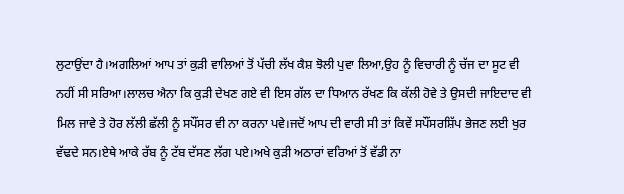ਲੁਟਾਉਂਦਾ ਹੈ।ਅਗਲਿਆਂ ਆਪ ਤਾਂ ਕੁੜੀ ਵਾਲਿਆਂ ਤੋਂ ਪੱਚੀ ਲੱਖ ਕੈਸ਼ ਝੋਲੀ ਪੁਵਾ ਲਿਆ,ਉਹ ਨੂੰ ਵਿਚਾਰੀ ਨੂੰ ਚੱਜ ਦਾ ਸੂਟ ਵੀ ਨਹੀਂ ਸੀ ਸਰਿਆ।ਲਾਲਚ ਐਨਾ ਕਿ ਕੁੜੀ ਦੇਖਣ ਗਏ ਵੀ ਇਸ ਗੱਲ ਦਾ ਧਿਆਨ ਰੱਖਣ ਕਿ ਕੱਲੀ ਹੋਵੇ ਤੇ ਉਸਦੀ ਜਾਇਦਾਦ ਵੀ ਮਿਲ ਜਾਵੇ ਤੇ ਹੋਰ ਲੱਲੀ ਛੱਲੀ ਨੂੰ ਸਪੌਂਸਰ ਵੀ ਨਾ ਕਰਨਾ ਪਵੇ।ਜਦੋਂ ਆਪ ਦੀ ਵਾਰੀ ਸੀ ਤਾਂ ਕਿਵੇਂ ਸਪੌਂਸਰਸ਼ਿੱਪ ਭੇਜਣ ਲਈ ਖੁਰ ਵੱਢਦੇ ਸਨ।ਏਥੇ ਆਕੇ ਰੱਬ ਨੂੰ ਟੱਬ ਦੱਸਣ ਲੱਗ ਪਏ।ਅਖੇ ਕੁੜੀ ਅਠਾਰਾਂ ਵਰਿਆਂ ਤੋਂ ਵੱਡੀ ਨਾ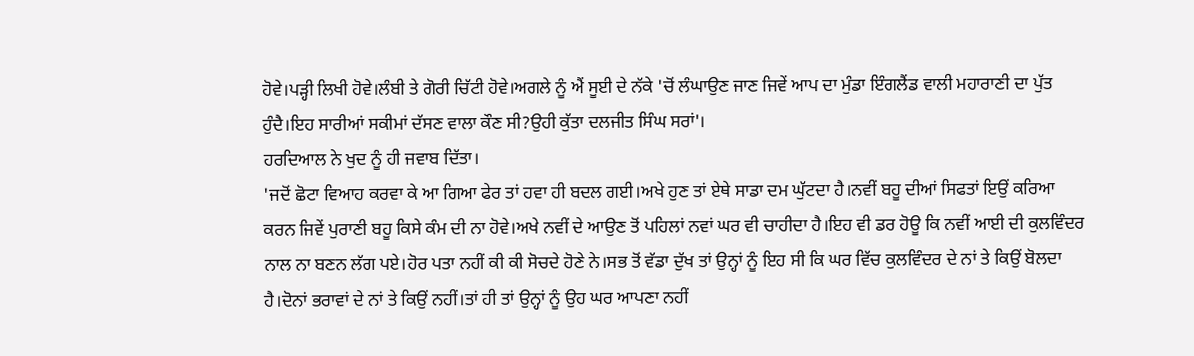ਹੋਵੇ।ਪੜ੍ਹੀ ਲਿਖੀ ਹੋਵੇ।ਲੰਬੀ ਤੇ ਗੋਰੀ ਚਿੱਟੀ ਹੋਵੇ।ਅਗਲੇ ਨੂੰ ਐਂ ਸੂਈ ਦੇ ਨੱਕੇ 'ਚੋਂ ਲੰਘਾਉਣ ਜਾਣ ਜਿਵੇਂ ਆਪ ਦਾ ਮੁੰਡਾ ਇੰਗਲੈਂਡ ਵਾਲੀ ਮਹਾਰਾਣੀ ਦਾ ਪੁੱਤ ਹੁੰਦੈ।ਇਹ ਸਾਰੀਆਂ ਸਕੀਮਾਂ ਦੱਸਣ ਵਾਲਾ ਕੌਣ ਸੀ?ਉਹੀ ਕੁੱਤਾ ਦਲਜੀਤ ਸਿੰਘ ਸਰਾਂ'।
ਹਰਦਿਆਲ ਨੇ ਖੁਦ ਨੂੰ ਹੀ ਜਵਾਬ ਦਿੱਤਾ।
'ਜਦੋਂ ਛੋਟਾ ਵਿਆਹ ਕਰਵਾ ਕੇ ਆ ਗਿਆ ਫੇਰ ਤਾਂ ਹਵਾ ਹੀ ਬਦਲ ਗਈ।ਅਖੇ ਹੁਣ ਤਾਂ ਏਥੇ ਸਾਡਾ ਦਮ ਘੁੱਟਦਾ ਹੈ।ਨਵੀਂ ਬਹੂ ਦੀਆਂ ਸਿਫਤਾਂ ਇਉਂ ਕਰਿਆ ਕਰਨ ਜਿਵੇਂ ਪੁਰਾਣੀ ਬਹੂ ਕਿਸੇ ਕੰਮ ਦੀ ਨਾ ਹੋਵੇ।ਅਖੇ ਨਵੀਂ ਦੇ ਆਉਣ ਤੋਂ ਪਹਿਲਾਂ ਨਵਾਂ ਘਰ ਵੀ ਚਾਹੀਦਾ ਹੈ।ਇਹ ਵੀ ਡਰ ਹੋਊ ਕਿ ਨਵੀਂ ਆਈ ਦੀ ਕੁਲਵਿੰਦਰ ਨਾਲ ਨਾ ਬਣਨ ਲੱਗ ਪਏ।ਹੋਰ ਪਤਾ ਨਹੀਂ ਕੀ ਕੀ ਸੋਚਦੇ ਹੋਣੇ ਨੇ।ਸਭ ਤੋਂ ਵੱਡਾ ਦੁੱਖ ਤਾਂ ਉਨ੍ਹਾਂ ਨੂੰ ਇਹ ਸੀ ਕਿ ਘਰ ਵਿੱਚ ਕੁਲਵਿੰਦਰ ਦੇ ਨਾਂ ਤੇ ਕਿਉਂ ਬੋਲਦਾ ਹੈ।ਦੋਨਾਂ ਭਰਾਵਾਂ ਦੇ ਨਾਂ ਤੇ ਕਿਉਂ ਨਹੀਂ।ਤਾਂ ਹੀ ਤਾਂ ਉਨ੍ਹਾਂ ਨੂੰ ਉਹ ਘਰ ਆਪਣਾ ਨਹੀਂ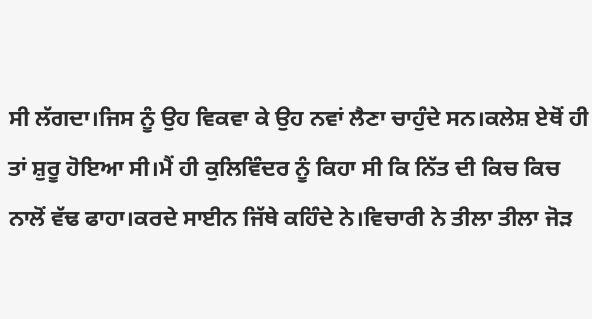ਸੀ ਲੱਗਦਾ।ਜਿਸ ਨੂੰ ਉਹ ਵਿਕਵਾ ਕੇ ਉਹ ਨਵਾਂ ਲੈਣਾ ਚਾਹੁੰਦੇ ਸਨ।ਕਲੇਸ਼ ਏਥੋਂ ਹੀ ਤਾਂ ਸ਼ੁਰੂ ਹੋਇਆ ਸੀ।ਮੈਂ ਹੀ ਕੁਲਿਵਿੰਦਰ ਨੂੰ ਕਿਹਾ ਸੀ ਕਿ ਨਿੱਤ ਦੀ ਕਿਚ ਕਿਚ ਨਾਲੋਂ ਵੱਢ ਫਾਹਾ।ਕਰਦੇ ਸਾਈਨ ਜਿੱਥੇ ਕਹਿੰਦੇ ਨੇ।ਵਿਚਾਰੀ ਨੇ ਤੀਲਾ ਤੀਲਾ ਜੋੜ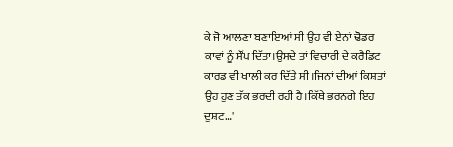ਕੇ ਜੋ ਆਲਣਾ ਬਣਾਇਆਂ ਸੀ ਉਹ ਵੀ ਏਨਾਂ ਢੋਡਰ ਕਾਵਾਂ ਨੂੰ ਸੌਂਪ ਦਿੱਤਾ।ਉਸਦੇ ਤਾਂ ਵਿਚਾਰੀ ਦੇ ਕਰੈਡਿਟ ਕਾਰਡ ਵੀ ਖਾਲੀ ਕਰ ਦਿੱਤੇ ਸੀ।ਜਿਨਾਂ ਦੀਆਂ ਕਿਸ਼ਤਾਂ ਉਹ ਹੁਣ ਤੱਕ ਭਰਦੀ ਰਹੀ ਹੈ।ਕਿੱਥੇ ਭਰਨਗੇ ਇਹ ਦੁਸ਼ਟ…'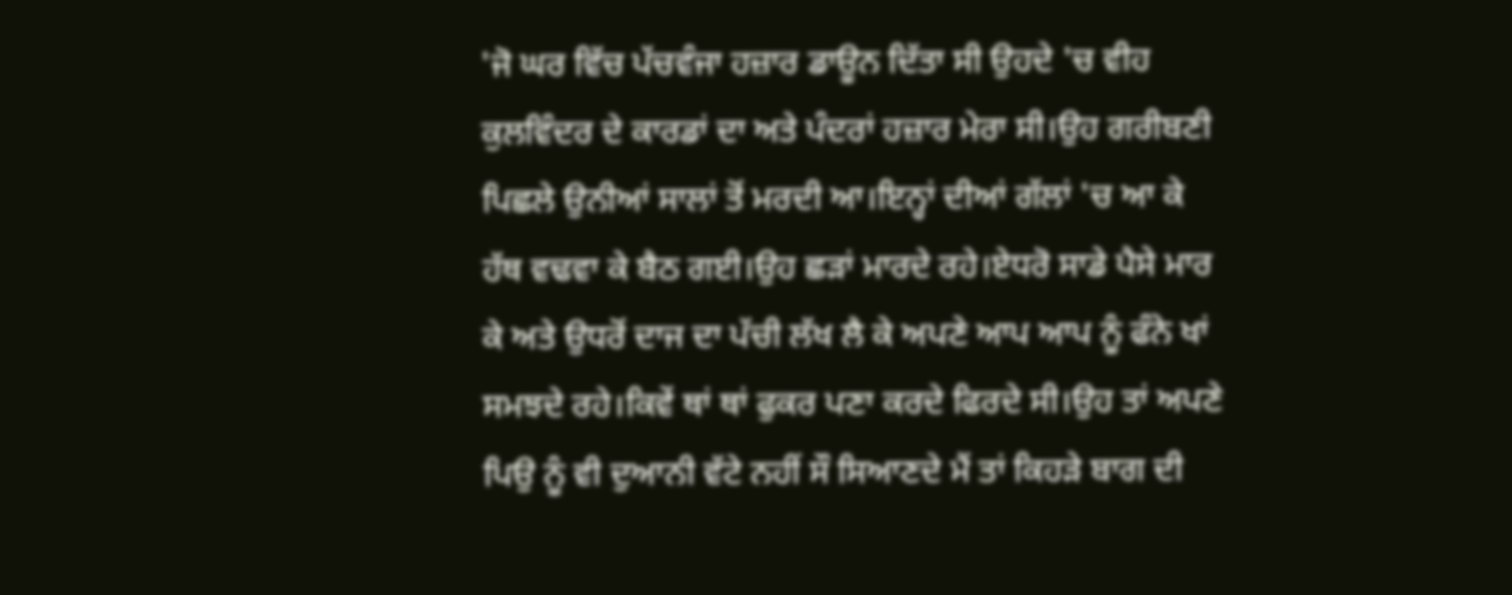'ਜੋ ਘਰ ਵਿੱਚ ਪੱਚਵੰਜਾ ਹਜ਼ਾਰ ਡਾਊਨ ਦਿੱਤਾ ਸੀ ਉਹਦੇ 'ਚ ਵੀਹ ਕੁਲਵਿੰਦਰ ਦੇ ਕਾਰਡਾਂ ਦਾ ਅਤੇ ਪੰਦਰਾਂ ਹਜ਼ਾਰ ਮੇਰਾ ਸੀ।ਉਹ ਗਰੀਬਣੀ ਪਿਛਲੇ ਉਨੀਆਂ ਸਾਲਾਂ ਤੋਂ ਮਰਦੀ ਆ।ਇਨ੍ਹਾਂ ਦੀਆਂ ਗੱਲਾਂ 'ਚ ਆ ਕੇ ਹੱਥ ਵਢਵਾ ਕੇ ਬੈਠ ਗਈ।ਉਹ ਛੜਾਂ ਮਾਰਦੇ ਰਹੇ।ਏਧਰੋ ਸਾਡੇ ਪੈਸੇ ਮਾਰ ਕੇ ਅਤੇ ਉਧਰੋਂ ਦਾਜ ਦਾ ਪੱਚੀ ਲੱਖ ਲੈ ਕੇ ਅਪਣੇ ਆਪ ਆਪ ਨੂੰ ਫੰਨੇ ਖਾਂ ਸਮਝਦੇ ਰਹੇ।ਕਿਵੇਂ ਥਾਂ ਥਾਂ ਫੁਕਰ ਪਣਾ ਕਰਦੇ ਫਿਰਦੇ ਸੀ।ਉਹ ਤਾਂ ਅਪਣੇ ਪਿਉ ਨੂੰ ਵੀ ਦੁਆਨੀ ਵੱਟੇ ਨਹੀਂ ਸੌ ਸਿਆਣਦੇ ਮੈਂ ਤਾਂ ਕਿਹੜੇ ਬਾਗ ਦੀ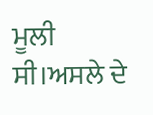ਮੂਲੀ ਸੀ।ਅਸਲੇ ਦੇ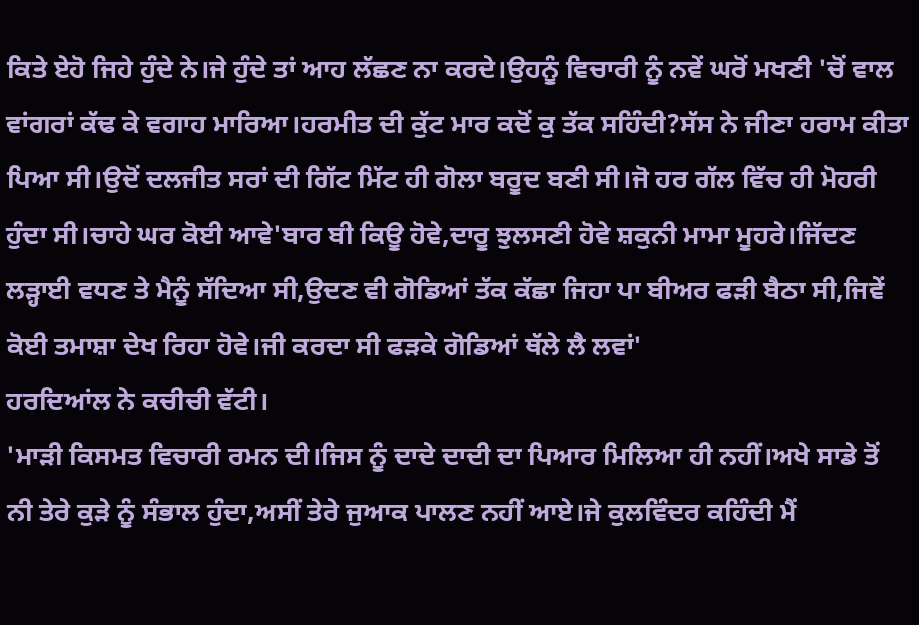ਕਿਤੇ ਏਹੋ ਜਿਹੇ ਹੁੰਦੇ ਨੇ।ਜੇ ਹੁੰਦੇ ਤਾਂ ਆਹ ਲੱਛਣ ਨਾ ਕਰਦੇ।ਉਹਨੂੰ ਵਿਚਾਰੀ ਨੂੰ ਨਵੇਂ ਘਰੋਂ ਮਖਣੀ 'ਚੋਂ ਵਾਲ ਵਾਂਗਰਾਂ ਕੱਢ ਕੇ ਵਗਾਹ ਮਾਰਿਆ।ਹਰਮੀਤ ਦੀ ਕੁੱਟ ਮਾਰ ਕਦੋਂ ਕੁ ਤੱਕ ਸਹਿੰਦੀ?ਸੱਸ ਨੇ ਜੀਣਾ ਹਰਾਮ ਕੀਤਾ ਪਿਆ ਸੀ।ਉਦੋਂ ਦਲਜੀਤ ਸਰਾਂ ਦੀ ਗਿੱਟ ਮਿੱਟ ਹੀ ਗੋਲਾ ਬਰੂਦ ਬਣੀ ਸੀ।ਜੋ ਹਰ ਗੱਲ ਵਿੱਚ ਹੀ ਮੋਹਰੀ ਹੁੰਦਾ ਸੀ।ਚਾਹੇ ਘਰ ਕੋਈ ਆਵੇ'ਬਾਰ ਬੀ ਕਿਊ ਹੋਵੇ,ਦਾਰੂ ਝੁਲਸਣੀ ਹੋਵੇ ਸ਼ਕੁਨੀ ਮਾਮਾ ਮੂਹਰੇ।ਜਿੱਦਣ ਲੜ੍ਹਾਈ ਵਧਣ ਤੇ ਮੈਨੂੰ ਸੱਦਿਆ ਸੀ,ਉਦਣ ਵੀ ਗੋਡਿਆਂ ਤੱਕ ਕੱਛਾ ਜਿਹਾ ਪਾ ਬੀਅਰ ਫੜੀ ਬੈਠਾ ਸੀ,ਜਿਵੇਂ ਕੋਈ ਤਮਾਸ਼ਾ ਦੇਖ ਰਿਹਾ ਹੋਵੇ।ਜੀ ਕਰਦਾ ਸੀ ਫੜਕੇ ਗੋਡਿਆਂ ਥੱਲੇ ਲੈ ਲਵਾਂ'
ਹਰਦਿਆਂਲ ਨੇ ਕਚੀਚੀ ਵੱਟੀ।
'ਮਾੜੀ ਕਿਸਮਤ ਵਿਚਾਰੀ ਰਮਨ ਦੀ।ਜਿਸ ਨੂੰ ਦਾਦੇ ਦਾਦੀ ਦਾ ਪਿਆਰ ਮਿਲਿਆ ਹੀ ਨਹੀਂ।ਅਖੇ ਸਾਡੇ ਤੋਂ ਨੀ ਤੇਰੇ ਕੁੜੇ ਨੂੰ ਸੰਭਾਲ ਹੁੰਦਾ,ਅਸੀਂ ਤੇਰੇ ਜੁਆਕ ਪਾਲਣ ਨਹੀਂ ਆਏ।ਜੇ ਕੁਲਵਿੰਦਰ ਕਹਿੰਦੀ ਮੈਂ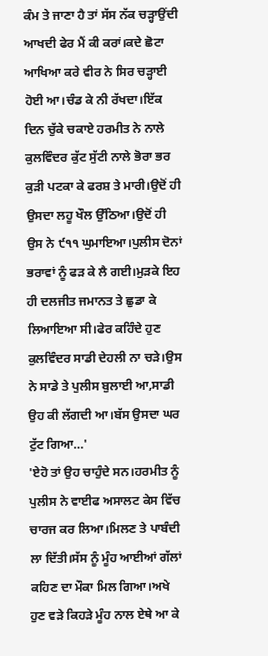ਕੰਮ ਤੇ ਜਾਣਾ ਹੈ ਤਾਂ ਸੱਸ ਨੱਕ ਚੜ੍ਹਾਉਂਦੀ ਆਖਦੀ ਫੇਰ ਮੈਂ ਕੀ ਕਰਾਂ।ਕਦੇ ਛੋਟਾ ਆਖਿਆ ਕਰੇ ਵੀਰ ਨੇ ਸਿਰ ਚੜ੍ਹਾਈ ਹੋਈ ਆ।ਚੰਡ ਕੇ ਨੀ ਰੱਖਦਾ।ਇੱਕ ਦਿਨ ਚੁੱਕੇ ਚਕਾਏ ਹਰਮੀਤ ਨੇ ਨਾਲੇ ਕੁਲਵਿੰਦਰ ਕੁੱਟ ਸੁੱਟੀ ਨਾਲੇ ਭੋਰਾ ਭਰ ਕੁੜੀ ਪਟਕਾ ਕੇ ਫਰਸ਼ ਤੇ ਮਾਰੀ।ਉਦੋਂ ਹੀ ਉਸਦਾ ਲਹੂ ਖੌਲ ਉੱਠਿਆ।ਉਦੋਂ ਹੀ ਉਸ ਨੇ ੯੧੧ ਘੁਮਾਇਆ।ਪੁਲੀਸ ਦੋਨਾਂ ਭਰਾਵਾਂ ਨੂੰ ਫੜ ਕੇ ਲੈ ਗਈ।ਮੁੜਕੇ ਇਹ ਹੀ ਦਲਜੀਤ ਜਮਾਨਤ ਤੇ ਛੁਡਾ ਕੇ ਲਿਆਇਆ ਸੀ।ਫੇਰ ਕਹਿੰਦੇ ਹੁਣ ਕੁਲਵਿੰਦਰ ਸਾਡੀ ਦੇਹਲੀ ਨਾ ਚੜੇ।ਉਸ ਨੇ ਸਾਡੇ ਤੇ ਪੁਲੀਸ ਬੁਲਾਈ ਆ,ਸਾਡੀ ਉਹ ਕੀ ਲੱਗਦੀ ਆ।ਬੱਸ ਉਸਦਾ ਘਰ ਟੁੱਟ ਗਿਆ…'
'ਏਹੋ ਤਾਂ ਉਹ ਚਾਹੁੰਦੇ ਸਨ।ਹਰਮੀਤ ਨੂੰ ਪੁਲੀਸ ਨੇ ਵਾਈਫ ਅਸਾਲਟ ਕੇਸ ਵਿੱਚ ਚਾਰਜ ਕਰ ਲਿਆ।ਮਿਲਣ ਤੇ ਪਾਬੰਦੀ ਲਾ ਦਿੱਤੀ।ਸੱਸ ਨੂੰ ਮੂੰਹ ਆਈਆਂ ਗੱਲਾਂ ਕਹਿਣ ਦਾ ਮੌਕਾ ਮਿਲ ਗਿਆ।ਅਖੇ ਹੁਣ ਵੜੇ ਕਿਹੜੇ ਮੂੰਹ ਨਾਲ ਏਥੇ ਆ ਕੇ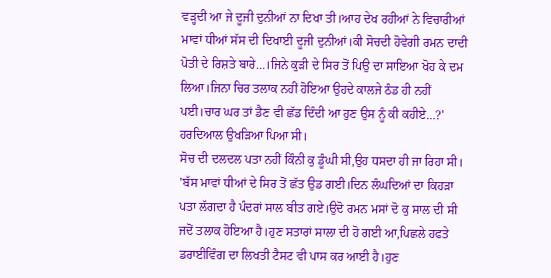ਵੜ੍ਹਦੀ ਆ ਜੇ ਦੂਜੀ ਦੁਨੀਆਂ ਨਾ ਦਿਖਾ ਤੀ।ਆਹ ਦੇਖ ਰਹੀਆਂ ਨੇ ਵਿਚਾਰੀਆਂ ਮਾਵਾਂ ਧੀਆਂ ਸੱਸ ਦੀ ਦਿਖਾਈ ਦੂਜੀ ਦੁਨੀਆਂ।ਕੀ ਸੋਚਦੀ ਹੋਵੇਗੀ ਰਮਨ ਦਾਦੀ ਪੋਤੀ ਦੇ ਰਿਸ਼ਤੇ ਬਾਰੇ…।ਜਿਨੇ ਕੁੜੀ ਦੇ ਸਿਰ ਤੋਂ ਪਿਉ ਦਾ ਸਾਇਆ ਖੋਹ ਕੇ ਦਮ ਲਿਆ।ਜਿਨਾ ਚਿਰ ਤਲਾਕ ਨਹੀਂ ਹੋਇਆ ਉਹਦੇ ਕਾਲਜੇ ਠੰਡ ਹੀ ਨਹੀਂ ਪਈ।ਚਾਰ ਘਰ ਤਾਂ ਡੈਣ ਵੀ ਛੱਡ ਦਿੰਦੀ ਆ ਹੁਣ ਉਸ ਨੂੰ ਕੀ ਕਹੀਏ…?'
ਹਰਦਿਆਲ ਉਖੜਿਆ ਪਿਆ ਸੀ।
ਸੋਚ ਦੀ ਦਲਦਲ ਪਤਾ ਨਹੀਂ ਕਿੰਨੀ ਕੁ ਡੂੰਘੀ ਸੀ,ਉਹ ਧਸਦਾ ਹੀ ਜਾ ਰਿਹਾ ਸੀ।
'ਬੱਸ ਮਾਵਾਂ ਧੀਆਂ ਦੇ ਸਿਰ ਤੋਂ ਛੱਤ ਉਡ ਗਈ।ਦਿਨ ਲੰਘਦਿਆਂ ਦਾ ਕਿਹੜਾ ਪਤਾ ਲੱਗਦਾ ਹੈ ਪੰਦਰਾਂ ਸਾਲ ਬੀਤ ਗਏ।ਉਦੋ ਰਮਨ ਮਸਾਂ ਦੋ ਕੁ ਸਾਲ ਦੀ ਸੀ ਜਦੋਂ ਤਲਾਕ ਹੋਇਆ ਹੈ।ਹੁਣ ਸਤਾਰਾਂ ਸਾਲਾ ਦੀ ਹੋ ਗਈ ਆ,ਪਿਛਲੇ ਹਫਤੇ ਡਰਾਈਵਿੰਗ ਦਾ ਲਿਖਤੀ ਟੈਸਟ ਵੀ ਪਾਸ ਕਰ ਆਈ ਹੈ।ਹੁਣ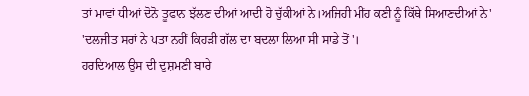ਤਾਂ ਮਾਵਾਂ ਧੀਆਂ ਦੋਨੋ ਤੂਫਾਨ ਝੱਲਣ ਦੀਆਂ ਆਦੀ ਹੋ ਚੁੱਕੀਆਂ ਨੇ।ਅਜਿਹੀ ਮੀਂਹ ਕਣੀ ਨੂੰ ਕਿੱਥੇ ਸਿਆਣਦੀਆਂ ਨੇ'
'ਦਲਜੀਤ ਸਰਾਂ ਨੇ ਪਤਾ ਨਹੀਂ ਕਿਹੜੀ ਗੱਲ ਦਾ ਬਦਲਾ ਲਿਆ ਸੀ ਸਾਡੇ ਤੋਂ'।
ਹਰਦਿਆਲ ਉਸ ਦੀ ਦੁਸ਼ਮਣੀ ਬਾਰੇ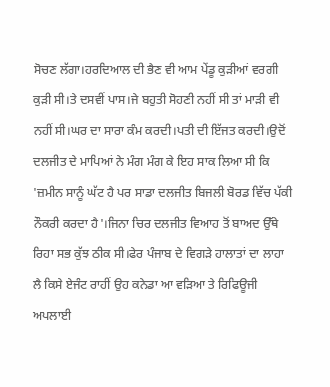ਸੋਚਣ ਲੱਗਾ।ਹਰਦਿਆਲ ਦੀ ਭੈਣ ਵੀ ਆਮ ਪੇਂਡੂ ਕੁੜੀਆਂ ਵਰਗੀ ਕੁੜੀ ਸੀ।ਤੇ ਦਸਵੀਂ ਪਾਸ।ਜੇ ਬਹੁਤੀ ਸੋਹਣੀ ਨਹੀਂ ਸੀ ਤਾਂ ਮਾੜੀ ਵੀ ਨਹੀਂ ਸੀ।ਘਰ ਦਾ ਸਾਰਾ ਕੰਮ ਕਰਦੀ।ਪਤੀ ਦੀ ਇੱਜਤ ਕਰਦੀ।ਉਦੋਂ ਦਲਜੀਤ ਦੇ ਮਾਪਿਆਂ ਨੇ ਮੰਗ ਮੰਗ ਕੇ ਇਹ ਸਾਕ ਲਿਆ ਸੀ ਕਿ 'ਜ਼ਮੀਨ ਸਾਨੂੰ ਘੱਟ ਹੈ ਪਰ ਸਾਡਾ ਦਲਜੀਤ ਬਿਜਲੀ ਬੋਰਡ ਵਿੱਚ ਪੱਕੀ ਨੌਕਰੀ ਕਰਦਾ ਹੈ'।ਜਿਨਾ ਚਿਰ ਦਲਜੀਤ ਵਿਆਹ ਤੋਂ ਬਾਅਦ ਉੱਥੇ ਰਿਹਾ ਸਭ ਕੁੱਝ ਠੀਕ ਸੀ।ਫੇਰ ਪੰਜਾਬ ਦੇ ਵਿਗੜੇ ਹਾਲਾਤਾਂ ਦਾ ਲਾਹਾ ਲੈ ਕਿਸੇ ਏਜੰਟ ਰਾਹੀਂ ਉਹ ਕਨੇਡਾ ਆ ਵੜਿਆ ਤੇ ਰਿਫਿਊਜੀ ਅਪਲਾਈ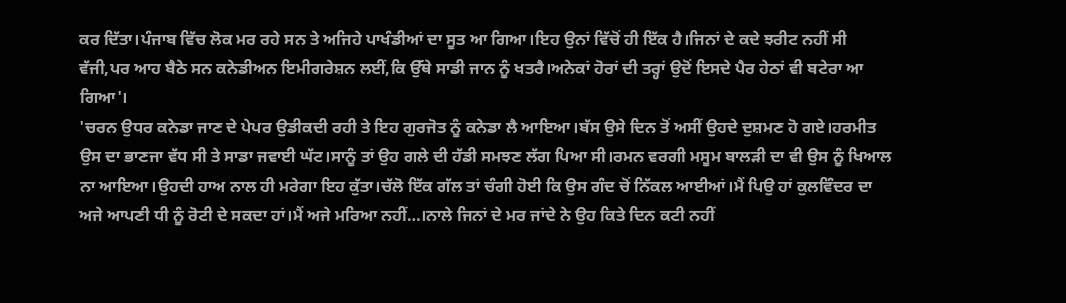ਕਰ ਦਿੱਤਾ।ਪੰਜਾਬ ਵਿੱਚ ਲੋਕ ਮਰ ਰਹੇ ਸਨ ਤੇ ਅਜਿਹੇ ਪਾਖੰਡੀਆਂ ਦਾ ਸੂਤ ਆ ਗਿਆ।ਇਹ ਉਨਾਂ ਵਿੱਚੋਂ ਹੀ ਇੱਕ ਹੈ।ਜਿਨਾਂ ਦੇ ਕਦੇ ਝਰੀਟ ਨਹੀਂ ਸੀ ਵੱਜੀ,ਪਰ ਆਹ ਬੈਠੇ ਸਨ ਕਨੇਡੀਅਨ ਇਮੀਗਰੇਸ਼ਨ ਲਈਂ,ਕਿ ਉੱਥੇ ਸਾਡੀ ਜਾਨ ਨੂੰ ਖਤਰੈ।ਅਨੇਕਾਂ ਹੋਰਾਂ ਦੀ ਤਰ੍ਹਾਂ ਉਦੋਂ ਇਸਦੇ ਪੈਰ ਹੇਠਾਂ ਵੀ ਬਟੇਰਾ ਆ ਗਿਆ'।
'ਚਰਨ ਉਧਰ ਕਨੇਡਾ ਜਾਣ ਦੇ ਪੇਪਰ ਉਡੀਕਦੀ ਰਹੀ ਤੇ ਇਹ ਗੁਰਜੋਤ ਨੂੰ ਕਨੇਡਾ ਲੈ ਆਇਆ।ਬੱਸ ਉਸੇ ਦਿਨ ਤੋਂ ਅਸੀਂ ਉਹਦੇ ਦੁਸ਼ਮਣ ਹੋ ਗਏ।ਹਰਮੀਤ ਉਸ ਦਾ ਭਾਣਜਾ ਵੱਧ ਸੀ ਤੇ ਸਾਡਾ ਜਵਾਈ ਘੱਟ।ਸਾਨੂੰ ਤਾਂ ਉਹ ਗਲੇ ਦੀ ਹੱਡੀ ਸਮਝਣ ਲੱਗ ਪਿਆ ਸੀ।ਰਮਨ ਵਰਗੀ ਮਸੂਮ ਬਾਲੜੀ ਦਾ ਵੀ ਉਸ ਨੂੰ ਖਿਆਲ ਨਾ ਆਇਆ।ਉਹਦੀ ਹਾਅ ਨਾਲ ਹੀ ਮਰੇਗਾ ਇਹ ਕੁੱਤਾ।ਚੱਲੋ ਇੱਕ ਗੱਲ ਤਾਂ ਚੰਗੀ ਹੋਈ ਕਿ ਉਸ ਗੰਦ ਚੋਂ ਨਿੱਕਲ ਆਈਆਂ।ਮੈਂ ਪਿਉ ਹਾਂ ਕੁਲਵਿੰਦਰ ਦਾ ਅਜੇ ਆਪਣੀ ਧੀ ਨੂੰ ਰੋਟੀ ਦੇ ਸਕਦਾ ਹਾਂ।ਮੈਂ ਅਜੇ ਮਰਿਆ ਨਹੀਂ…।ਨਾਲੇ ਜਿਨਾਂ ਦੇ ਮਰ ਜਾਂਦੇ ਨੇ ਉਹ ਕਿਤੇ ਦਿਨ ਕਟੀ ਨਹੀਂ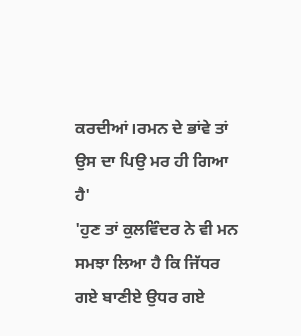ਕਰਦੀਆਂ।ਰਮਨ ਦੇ ਭਾਂਵੇ ਤਾਂ ਉਸ ਦਾ ਪਿਉ ਮਰ ਹੀ ਗਿਆ ਹੈ'
'ਹੁਣ ਤਾਂ ਕੁਲਵਿੰਦਰ ਨੇ ਵੀ ਮਨ ਸਮਝਾ ਲਿਆ ਹੈ ਕਿ ਜਿੱਧਰ ਗਏ ਬਾਣੀਏ ਉਧਰ ਗਏ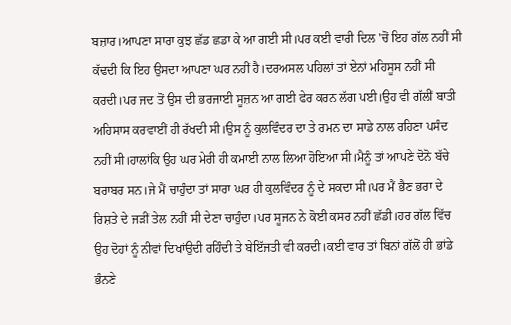ਬਜ਼ਾਰ।ਆਪਣਾ ਸਾਰਾ ਕੁਝ ਛੱਡ ਛਡਾ ਕੇ ਆ ਗਈ ਸੀ।ਪਰ ਕਈ ਵਾਰੀ ਦਿਲ 'ਚੋਂ ਇਹ ਗੱਲ ਨਹੀਂ ਸੀ ਕੱਢਦੀ ਕਿ ਇਹ ਉਸਦਾ ਆਪਣਾ ਘਰ ਨਹੀਂ ਹੈ।ਦਰਅਸਲ ਪਹਿਲਾਂ ਤਾਂ ਏਨਾਂ ਮਹਿਸੂਸ ਨਹੀਂ ਸੀ ਕਰਦੀ।ਪਰ ਜਦ ਤੋਂ ਉਸ ਦੀ ਭਰਜਾਈ ਸੂਜ਼ਨ ਆ ਗਈ ਫੇਰ ਕਰਨ ਲੱਗ ਪਈ।ਉਹ ਵੀ ਗੱਲੀਂ ਬਾਤੀ ਅਹਿਸਾਸ ਕਰਵਾਈਂ ਹੀ ਰੱਖਦੀ ਸੀ।ਉਸ ਨੂੰ ਕੁਲਵਿੰਦਰ ਦਾ ਤੇ ਰਮਨ ਦਾ ਸਾਡੇ ਨਾਲ ਰਹਿਣਾ ਪਸੰਦ ਨਹੀਂ ਸੀ।ਹਾਲਾਂਕਿ ਉਹ ਘਰ ਮੇਰੀ ਹੀ ਕਮਾਈ ਨਾਲ ਲਿਆ ਹੋਇਆ ਸੀ।ਮੈਨੂੰ ਤਾਂ ਆਪਣੇ ਦੋਨੋ ਬੱਚੇ ਬਰਾਬਰ ਸਨ।ਜੇ ਮੈਂ ਚਾਹੁੰਦਾ ਤਾਂ ਸਾਰਾ ਘਰ ਹੀ ਕੁਲਵਿੰਦਰ ਨੂੰ ਦੇ ਸਕਦਾ ਸੀ।ਪਰ ਮੈਂ ਭੈਣ ਭਰਾ ਦੇ ਰਿਸ਼ਤੇ ਦੇ ਜੜੀਂ ਤੇਲ ਨਹੀਂ ਸੀ ਦੇਣਾ ਚਾਹੁੰਦਾ।ਪਰ ਸੂਜਨ ਨੇ ਕੋਈ ਕਸਰ ਨਹੀਂ ਛੱਡੀ।ਹਰ ਗੱਲ ਵਿੱਚ ਉਹ ਦੋਹਾਂ ਨੂੰ ਨੀਵਾਂ ਦਿਖਾਂਉਦੀ ਰਹਿੰਦੀ ਤੇ ਬੇਇੱਜਤੀ ਵੀ ਕਰਦੀ।ਕਈ ਵਾਰ ਤਾਂ ਬਿਨਾਂ ਗੱਲੋਂ ਹੀ ਭਾਂਡੇ ਭੰਨਣੇ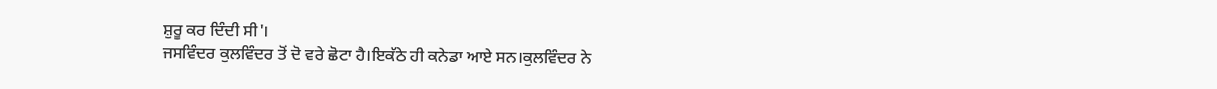ਸ਼ੁਰੂ ਕਰ ਦਿੰਦੀ ਸੀ'।
ਜਸਵਿੰਦਰ ਕੁਲਵਿੰਦਰ ਤੋਂ ਦੋ ਵਰੇ ਛੋਟਾ ਹੈ।ਇਕੱਠੇ ਹੀ ਕਨੇਡਾ ਆਏ ਸਨ।ਕੁਲਵਿੰਦਰ ਨੇ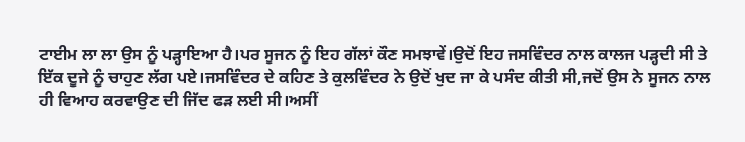ਟਾਈਮ ਲਾ ਲਾ ਉਸ ਨੂੰ ਪੜ੍ਹਾਇਆ ਹੈ।ਪਰ ਸੂਜਨ ਨੂੰ ਇਹ ਗੱਲਾਂ ਕੌਣ ਸਮਝਾਵੇਂ।ਉਦੋਂ ਇਹ ਜਸਵਿੰਦਰ ਨਾਲ ਕਾਲਜ ਪੜ੍ਹਦੀ ਸੀ ਤੇ ਇੱਕ ਦੂਜੇ ਨੂੰ ਚਾਹੁਣ ਲੱਗ ਪਏ।ਜਸਵਿੰਦਰ ਦੇ ਕਹਿਣ ਤੇ ਕੁਲਵਿੰਦਰ ਨੇ ਉਦੋਂ ਖੁਦ ਜਾ ਕੇ ਪਸੰਦ ਕੀਤੀ ਸੀ,ਜਦੋਂ ਉਸ ਨੇ ਸੂਜਨ ਨਾਲ ਹੀ ਵਿਆਹ ਕਰਵਾਉਣ ਦੀ ਜਿੱਦ ਫੜ ਲਈ ਸੀ।ਅਸੀਂ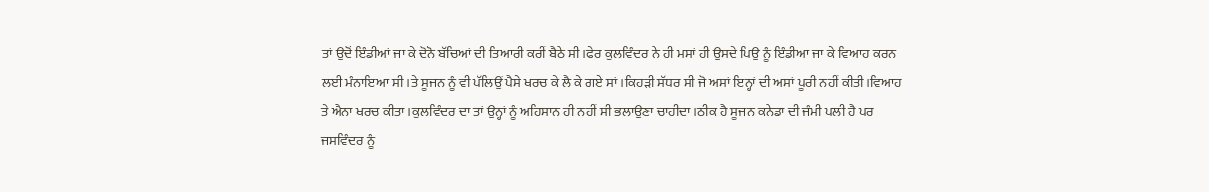ਤਾਂ ਉਦੋਂ ਇੰਡੀਆਂ ਜਾ ਕੇ ਦੋਨੋ ਬੱਚਿਆਂ ਦੀ ਤਿਆਰੀ ਕਰੀਂ ਬੈਠੇ ਸੀ।ਫੇਰ ਕੁਲਵਿੰਦਰ ਨੇ ਹੀ ਮਸਾਂ ਹੀ ਉਸਦੇ ਪਿਉ ਨੂੰ ਇੰਡੀਆ ਜਾ ਕੇ ਵਿਆਹ ਕਰਨ ਲਈ ਮੰਨਾਇਆ ਸੀ।ਤੇ ਸੂਜਨ ਨੂੰ ਵੀ ਪੱਲਿਉਂ ਪੈਸੇ ਖਰਚ ਕੇ ਲੈ ਕੇ ਗਏ ਸਾਂ।ਕਿਹੜੀ ਸੱਧਰ ਸੀ ਜੋ ਅਸਾਂ ਇਨ੍ਹਾਂ ਦੀ ਅਸਾਂ ਪੂਰੀ ਨਹੀਂ ਕੀਤੀ।ਵਿਆਹ ਤੇ ਐਨਾ ਖਰਚ ਕੀਤਾ।ਕੁਲਵਿੰਦਰ ਦਾ ਤਾਂ ਉਨ੍ਹਾਂ ਨੂੰ ਅਹਿਸਾਨ ਹੀ ਨਹੀਂ ਸੀ ਭਲਾਉਣਾ ਚਾਹੀਦਾ।ਠੀਕ ਹੈ ਸੂਜਨ ਕਨੇਡਾ ਦੀ ਜੰਮੀ ਪਲੀ ਹੈ ਪਰ ਜਸਵਿੰਦਰ ਨੂੰ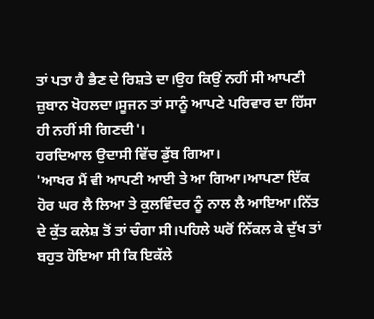ਤਾਂ ਪਤਾ ਹੈ ਭੈਣ ਦੇ ਰਿਸ਼ਤੇ ਦਾ।ਉਹ ਕਿਉਂ ਨਹੀਂ ਸੀ ਆਪਣੀ ਜ਼ੁਬਾਨ ਖੋਹਲਦਾ।ਸੂਜਨ ਤਾਂ ਸਾਨੂੰ ਆਪਣੇ ਪਰਿਵਾਰ ਦਾ ਹਿੱਸਾ ਹੀ ਨਹੀਂ ਸੀ ਗਿਣਦੀ'।
ਹਰਦਿਆਲ ਉਦਾਸੀ ਵਿੱਚ ਡੁੱਬ ਗਿਆ।
'ਆਖਰ ਮੈਂ ਵੀ ਆਪਣੀ ਆਈ ਤੇ ਆ ਗਿਆ।ਆਪਣਾ ਇੱਕ ਹੋਰ ਘਰ ਲੈ ਲਿਆ ਤੇ ਕੁਲਵਿੰਦਰ ਨੂੰ ਨਾਲ ਲੈ ਆਇਆ।ਨਿੱਤ ਦੇ ਕੁੱਤ ਕਲੇਸ਼ ਤੋਂ ਤਾਂ ਚੰਗਾ ਸੀ।ਪਹਿਲੇ ਘਰੋਂ ਨਿੱਕਲ ਕੇ ਦੁੱਖ ਤਾਂ ਬਹੁਤ ਹੋਇਆ ਸੀ ਕਿ ਇਕੱਲੇ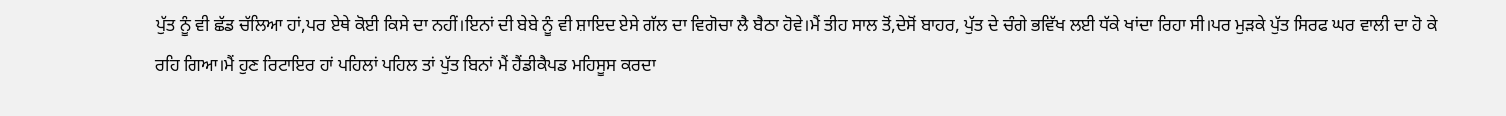ਪੁੱਤ ਨੂੰ ਵੀ ਛੱਡ ਚੱਲਿਆ ਹਾਂ,ਪਰ ਏਥੇ ਕੋਈ ਕਿਸੇ ਦਾ ਨਹੀਂ।ਇਨਾਂ ਦੀ ਬੇਬੇ ਨੂੰ ਵੀ ਸ਼ਾਇਦ ਏਸੇ ਗੱਲ ਦਾ ਵਿਗੋਚਾ ਲੈ ਬੈਠਾ ਹੋਵੇ।ਮੈਂ ਤੀਹ ਸਾਲ ਤੋਂ,ਦੇਸੋਂ ਬਾਹਰ, ਪੁੱਤ ਦੇ ਚੰਗੇ ਭਵਿੱਖ ਲਈ ਧੱਕੇ ਖਾਂਦਾ ਰਿਹਾ ਸੀ।ਪਰ ਮੁੜਕੇ ਪੁੱਤ ਸਿਰਫ ਘਰ ਵਾਲੀ ਦਾ ਹੋ ਕੇ ਰਹਿ ਗਿਆ।ਮੈਂ ਹੁਣ ਰਿਟਾਇਰ ਹਾਂ ਪਹਿਲਾਂ ਪਹਿਲ ਤਾਂ ਪੁੱਤ ਬਿਨਾਂ ਮੈਂ ਹੈਂਡੀਕੈਪਡ ਮਹਿਸੂਸ ਕਰਦਾ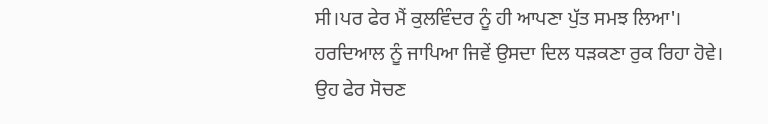ਸੀ।ਪਰ ਫੇਰ ਮੈਂ ਕੁਲਵਿੰਦਰ ਨੂੰ ਹੀ ਆਪਣਾ ਪੁੱਤ ਸਮਝ ਲਿਆ'।
ਹਰਦਿਆਲ ਨੂੰ ਜਾਪਿਆ ਜਿਵੇਂ ਉਸਦਾ ਦਿਲ ਧੜਕਣਾ ਰੁਕ ਰਿਹਾ ਹੋਵੇ।
ਉਹ ਫੇਰ ਸੋਚਣ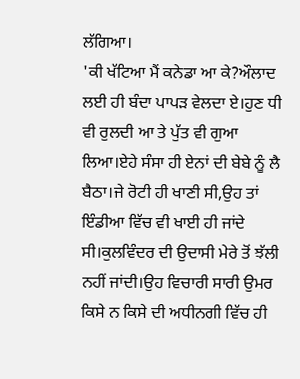ਲੱਗਿਆ।
'ਕੀ ਖੱਟਿਆ ਮੈਂ ਕਨੇਡਾ ਆ ਕੇ?ਔਲਾਦ ਲਈ ਹੀ ਬੰਦਾ ਪਾਪੜ ਵੇਲਦਾ ਏ।ਹੁਣ ਧੀ ਵੀ ਰੁਲਦੀ ਆ ਤੇ ਪੁੱਤ ਵੀ ਗੁਆ ਲਿਆ।ਏਹੇ ਸੰਸਾ ਹੀ ਏਨਾਂ ਦੀ ਬੇਬੇ ਨੂੰ ਲੈ ਬੈਠਾ।ਜੇ ਰੋਟੀ ਹੀ ਖਾਣੀ ਸੀ,ਉਹ ਤਾਂ ਇੰਡੀਆ ਵਿੱਚ ਵੀ ਖਾਈ ਹੀ ਜਾਂਦੇ ਸੀ।ਕੁਲਵਿੰਦਰ ਦੀ ਉਦਾਸੀ ਮੇਰੇ ਤੋਂ ਝੱਲੀ ਨਹੀਂ ਜਾਂਦੀ।ਉਹ ਵਿਚਾਰੀ ਸਾਰੀ ਉਮਰ ਕਿਸੇ ਨ ਕਿਸੇ ਦੀ ਅਧੀਨਗੀ ਵਿੱਚ ਹੀ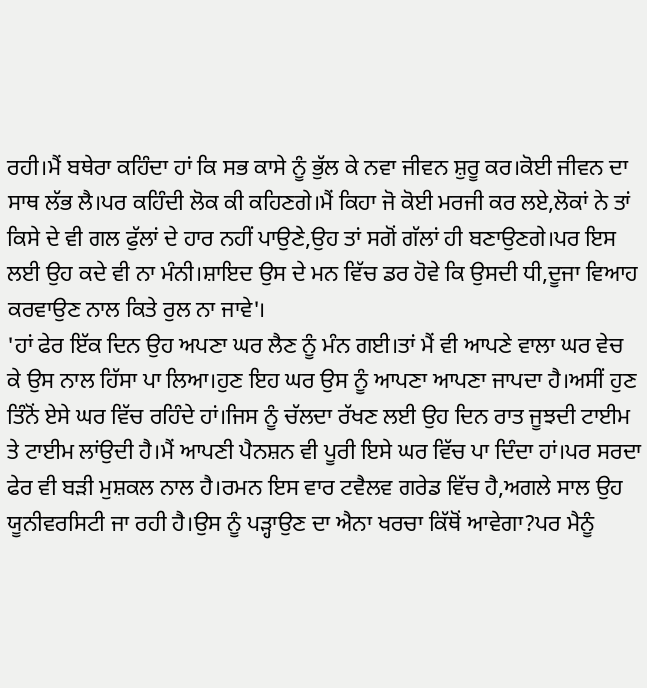ਰਹੀ।ਮੈਂ ਬਥੇਰਾ ਕਹਿੰਦਾ ਹਾਂ ਕਿ ਸਭ ਕਾਸੇ ਨੂੰ ਭੁੱਲ ਕੇ ਨਵਾ ਜੀਵਨ ਸ਼ੁਰੂ ਕਰ।ਕੋਈ ਜੀਵਨ ਦਾ ਸਾਥ ਲੱਭ ਲੈ।ਪਰ ਕਹਿੰਦੀ ਲੋਕ ਕੀ ਕਹਿਣਗੇ।ਮੈਂ ਕਿਹਾ ਜੋ ਕੋਈ ਮਰਜੀ ਕਰ ਲਏ,ਲੋਕਾਂ ਨੇ ਤਾਂ ਕਿਸੇ ਦੇ ਵੀ ਗਲ ਫੁੱਲਾਂ ਦੇ ਹਾਰ ਨਹੀਂ ਪਾਉਣੇ,ਉਹ ਤਾਂ ਸਗੋਂ ਗੱਲਾਂ ਹੀ ਬਣਾਉਣਗੇ।ਪਰ ਇਸ ਲਈ ਉਹ ਕਦੇ ਵੀ ਨਾ ਮੰਨੀ।ਸ਼ਾਇਦ ਉਸ ਦੇ ਮਨ ਵਿੱਚ ਡਰ ਹੋਵੇ ਕਿ ਉਸਦੀ ਧੀ,ਦੂਜਾ ਵਿਆਹ ਕਰਵਾਉਣ ਨਾਲ ਕਿਤੇ ਰੁਲ ਨਾ ਜਾਵੇ'।
'ਹਾਂ ਫੇਰ ਇੱਕ ਦਿਨ ਉਹ ਅਪਣਾ ਘਰ ਲੈਣ ਨੂੰ ਮੰਨ ਗਈ।ਤਾਂ ਮੈਂ ਵੀ ਆਪਣੇ ਵਾਲਾ ਘਰ ਵੇਚ ਕੇ ਉਸ ਨਾਲ ਹਿੱਸਾ ਪਾ ਲਿਆ।ਹੁਣ ਇਹ ਘਰ ਉਸ ਨੂੰ ਆਪਣਾ ਆਪਣਾ ਜਾਪਦਾ ਹੈ।ਅਸੀਂ ਹੁਣ ਤਿੰਨੋਂ ਏਸੇ ਘਰ ਵਿੱਚ ਰਹਿੰਦੇ ਹਾਂ।ਜਿਸ ਨੂੰ ਚੱਲਦਾ ਰੱਖਣ ਲਈ ਉਹ ਦਿਨ ਰਾਤ ਜੂਝਦੀ ਟਾਈਮ ਤੇ ਟਾਈਮ ਲਾਂਉਦੀ ਹੈ।ਮੈਂ ਆਪਣੀ ਪੈਨਸ਼ਨ ਵੀ ਪੂਰੀ ਇਸੇ ਘਰ ਵਿੱਚ ਪਾ ਦਿੰਦਾ ਹਾਂ।ਪਰ ਸਰਦਾ ਫੇਰ ਵੀ ਬੜੀ ਮੁਸ਼ਕਲ ਨਾਲ ਹੈ।ਰਮਨ ਇਸ ਵਾਰ ਟਵੈਲਵ ਗਰੇਡ ਵਿੱਚ ਹੈ,ਅਗਲੇ ਸਾਲ ਉਹ ਯੂਨੀਵਰਸਿਟੀ ਜਾ ਰਹੀ ਹੈ।ਉਸ ਨੂੰ ਪੜ੍ਹਾਉਣ ਦਾ ਐਨਾ ਖਰਚਾ ਕਿੱਥੋਂ ਆਵੇਗਾ?ਪਰ ਮੈਨੂੰ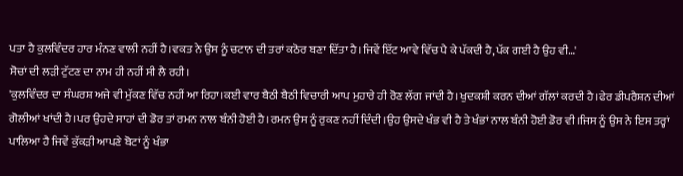ਪਤਾ ਹੈ ਕੁਲਵਿੰਦਰ ਹਾਰ ਮੰਨਣ ਵਾਲੀ ਨਹੀਂ ਹੈ।ਵਕਤ ਨੇ ਉਸ ਨੂੰ ਚਟਾਨ ਦੀ ਤਰਾਂ ਕਠੋਰ ਬਣਾ ਦਿੱਤਾ ਹੈ।ਜਿਵੇਂ ਇੱਟ ਆਵੇ ਵਿੱਚ ਪੈ ਕੇ ਪੱਕਦੀ ਹੈ,ਪੱਕ ਗਈ ਹੈ ਉਹ ਵੀ…'
ਸੋਚਾਂ ਦੀ ਲੜੀ ਟੁੱਟਣ ਦਾ ਨਾਮ ਹੀ ਨਹੀਂ ਸੀ ਲੈ ਰਹੀ।
'ਕੁਲਵਿੰਦਰ ਦਾ ਸੰਘਰਸ਼ ਅਜੇ ਵੀ ਮੁੱਕਣ ਵਿੱਚ ਨਹੀਂ ਆ ਰਿਹਾ।ਕਈ ਵਾਰ ਬੈਠੀ ਬੈਠੀ ਵਿਚਾਰੀ ਆਪ ਮੁਹਾਰੇ ਹੀ ਰੋਣ ਲੱਗ ਜਾਂਦੀ ਹੈ।ਖੁਦਕਸ਼ੀ ਕਰਨ ਦੀਆਂ ਗੱਲਾਂ ਕਰਦੀ ਹੈ।ਫੇਰ ਡੀਪਰੈਸ਼ਨ ਦੀਆਂ ਗੋਲੀਆਂ ਖਾਂਦੀ ਹੈ।ਪਰ ਉਹਦੇ ਸਾਹਾਂ ਦੀ ਡੋਰ ਤਾਂ ਰਮਨ ਨਾਲ ਬੰਨੀ ਹੋਈ ਹੈ।ਰਮਨ ਉਸ ਨੂੰ ਰੁਕਣ ਨਹੀਂ ਦਿੰਦੀ।ਉਹ ਉਸਦੇ ਖੰਭ ਵੀ ਹੈ ਤੇ ਖੰਭਾਂ ਨਾਲ ਬੰਨੀ ਹੋਈ ਡੋਰ ਵੀ।ਜਿਸ ਨੂੰ ਉਸ ਨੇ ਇਸ ਤਰ੍ਹਾਂ ਪਾਲਿਆ ਹੈ ਜਿਵੇਂ ਕੁੱਕੜੀ ਆਪਣੇ ਬੋਟਾਂ ਨੂੰ ਖੰਭਾ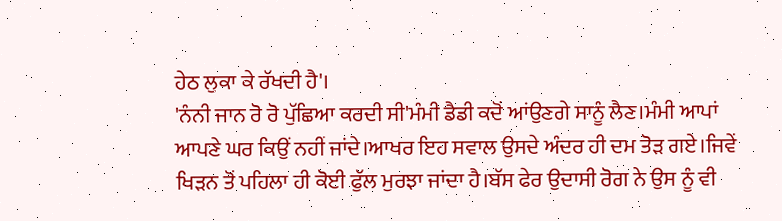ਹੇਠ ਲੁਕਾ ਕੇ ਰੱਖਦੀ ਹੈ'।
'ਨੰਨੀ ਜਾਨ ਰੋ ਰੋ ਪੁੱਛਿਆ ਕਰਦੀ ਸੀ'ਮੰਮੀ ਡੈਡੀ ਕਦੋਂ ਆਂਉਣਗੇ ਸਾਨੂੰ ਲੈਣ।ਮੰਮੀ ਆਪਾਂ ਆਪਣੇ ਘਰ ਕਿਉਂ ਨਹੀਂ ਜਾਂਦੇ।ਆਖਰ ਇਹ ਸਵਾਲ ਉਸਦੇ ਅੰਦਰ ਹੀ ਦਮ ਤੋੜ ਗਏ।ਜਿਵੇਂ ਖਿੜਨ ਤੋਂ ਪਹਿਲਾ ਹੀ ਕੋਈ ਫੁੱਲ ਮੁਰਝਾ ਜਾਂਦਾ ਹੈ।ਬੱਸ ਫੇਰ ਉਦਾਸੀ ਰੋਗ ਨੇ ਉਸ ਨੂੰ ਵੀ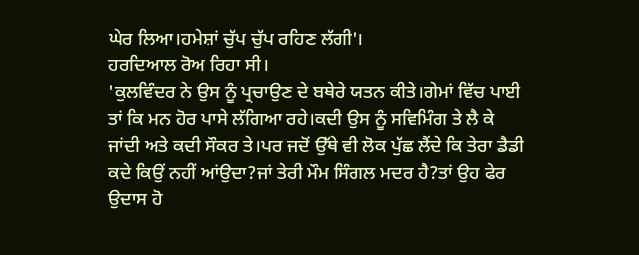ਘੇਰ ਲਿਆ।ਹਮੇਸ਼ਾਂ ਚੁੱਪ ਚੁੱਪ ਰਹਿਣ ਲੱਗੀ'।
ਹਰਦਿਆਲ ਰੋਅ ਰਿਹਾ ਸੀ।
'ਕੁਲਵਿੰਦਰ ਨੇ ਉਸ ਨੂੰ ਪ੍ਰਚਾਉਣ ਦੇ ਬਥੇਰੇ ਯਤਨ ਕੀਤੇ।ਗੇਮਾਂ ਵਿੱਚ ਪਾਈ ਤਾਂ ਕਿ ਮਨ ਹੋਰ ਪਾਸੇ ਲੱਗਿਆ ਰਹੇ।ਕਦੀ ਉਸ ਨੂੰ ਸਵਿਮਿੰਗ ਤੇ ਲੈ ਕੇ ਜਾਂਦੀ ਅਤੇ ਕਦੀ ਸੌਕਰ ਤੇ।ਪਰ ਜਦੋਂ ਉੱਥੇ ਵੀ ਲੋਕ ਪੁੱਛ ਲੈਂਦੇ ਕਿ ਤੇਰਾ ਡੈਡੀ ਕਦੇ ਕਿਉਂ ਨਹੀਂ ਆਂਉਦਾ?ਜਾਂ ਤੇਰੀ ਮੌਮ ਸਿੰਗਲ ਮਦਰ ਹੈ?ਤਾਂ ਉਹ ਫੇਰ ਉਦਾਸ ਹੋ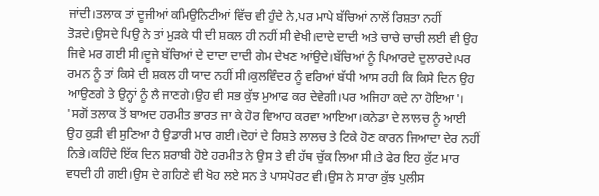ਜਾਂਦੀ।ਤਲਾਕ ਤਾਂ ਦੂਜੀਆਂ ਕਮਿਉਨਿਟੀਆਂ ਵਿੱਚ ਵੀ ਹੁੰਦੇ ਨੇ,ਪਰ ਮਾਪੇ ਬੱਚਿਆਂ ਨਾਲੋਂ ਰਿਸ਼ਤਾ ਨਹੀਂ ਤੋੜਦੇ।ਉਸਦੇ ਪਿਉ ਨੇ ਤਾਂ ਮੁੜਕੇ ਧੀ ਦੀ ਸ਼ਕਲ ਹੀ ਨਹੀਂ ਸੀ ਵੇਖੀ।ਦਾਦੇ ਦਾਦੀ ਅਤੇ ਚਾਚੇ ਚਾਚੀ ਲਈ ਵੀ ਉਹ ਜਿਵੇ ਮਰ ਗਈ ਸੀ।ਦੂਜੇ ਬੱਚਿਆਂ ਦੇ ਦਾਦਾ ਦਾਦੀ ਗੇਮ ਦੇਖਣ ਆਂਉਦੇ।ਬੱਚਿਆਂ ਨੂੰ ਪਿਆਰਦੇ ਦੁਲਾਰਦੇ।ਪਰ ਰਮਨ ਨੂੰ ਤਾਂ ਕਿਸੇ ਦੀ ਸ਼ਕਲ ਹੀ ਯਾਦ ਨਹੀਂ ਸੀ।ਕੁਲਵਿੰਦਰ ਨੂੰ ਵਰਿਆਂ ਬੱਧੀ ਆਸ ਰਹੀ ਕਿ ਕਿਸੇ ਦਿਨ ਉਹ ਆਉਣਗੇ ਤੇ ਉਨ੍ਹਾਂ ਨੂੰ ਲੈ ਜਾਣਗੇ।ਉਹ ਵੀ ਸਭ ਕੁੱਝ ਮੁਆਫ ਕਰ ਦੇਵੇਗੀ।ਪਰ ਅਜਿਹਾ ਕਦੇ ਨਾ ਹੋਇਆ'।
'ਸਗੋਂ ਤਲਾਕ ਤੋਂ ਬਾਅਦ ਹਰਮੀਤ ਭਾਰਤ ਜਾ ਕੇ ਹੋਰ ਵਿਆਹ ਕਰਵਾ ਆਇਆ।ਕਨੇਡਾ ਦੇ ਲਾਲਚ ਨੂੰ ਆਈ ਉਹ ਕੁੜੀ ਵੀ ਸੁਣਿਆ ਹੈ ਉਡਾਰੀ ਮਾਰ ਗਈ।ਦੋਹਾਂ ਦੇ ਰਿਸ਼ਤੇ ਲਾਲਚ ਤੇ ਟਿਕੇ ਹੋਣ ਕਾਰਨ ਜਿਆਦਾ ਦੇਰ ਨਹੀਂ ਨਿਭੇ।ਕਹਿੰਦੇ ਇੱਕ ਦਿਨ ਸ਼ਰਾਬੀ ਹੋਏ ਹਰਮੀਤ ਨੇ ਉਸ ਤੇ ਵੀ ਹੱਥ ਚੁੱਕ ਲਿਆ ਸੀ।ਤੇ ਫੇਰ ਇਹ ਕੁੱਟ ਮਾਰ ਵਧਦੀ ਹੀ ਗਈ।ਉਸ ਦੇ ਗਹਿਣੇ ਵੀ ਖੋਹ ਲਏ ਸਨ ਤੇ ਪਾਸਪੋਰਟ ਵੀ।ਉਸ ਨੇ ਸਾਰਾ ਕੁੱਝ ਪੁਲੀਸ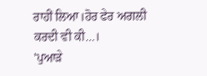ਰਾਹੀਂ ਲਿਆ।ਹੋਰ ਫੇਰ ਅਗਲੀ ਕਰਦੀ ਵੀ ਕੀ…।
'ਪੁਆੜੇ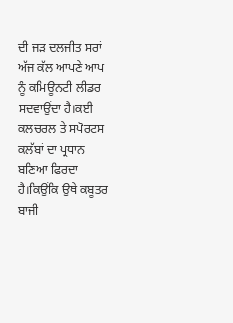ਦੀ ਜੜ ਦਲਜੀਤ ਸਰਾਂ ਅੱਜ ਕੱਲ ਆਪਣੇ ਆਪ ਨੂੰ ਕਮਿਊਨਟੀ ਲੀਡਰ ਸਦਵਾਉਂਦਾ ਹੈ।ਕਈ ਕਲਚਰਲ ਤੇ ਸਪੋਰਟਸ ਕਲੱਬਾਂ ਦਾ ਪ੍ਰਧਾਨ ਬਣਿਆ ਫਿਰਦਾ ਹੈ।ਕਿਉਂਕਿ ਉਥੇ ਕਬੂਤਰ ਬਾਜੀ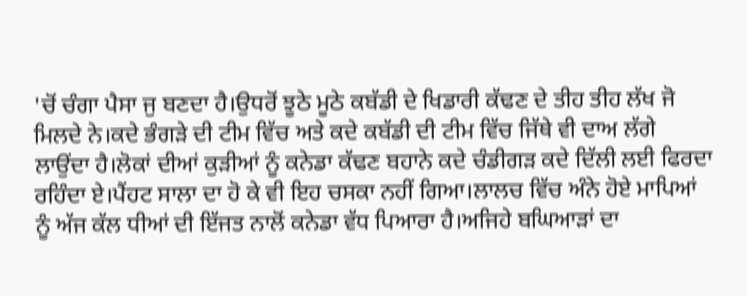'ਚੋਂ ਚੰਗਾ ਪੈਸਾ ਜੁ ਬਣਦਾ ਹੈ।ਉਧਰੋਂ ਝੂਠੇ ਮੂਠੇ ਕਬੱਡੀ ਦੇ ਖਿਡਾਰੀ ਕੱਢਣ ਦੇ ਤੀਹ ਤੀਹ ਲੱਖ ਜੋ ਮਿਲਦੇ ਨੇ।ਕਦੇ ਭੰਗੜੇ ਦੀ ਟੀਮ ਵਿੱਚ ਅਤੇ ਕਦੇ ਕਬੱਡੀ ਦੀ ਟੀਮ ਵਿੱਚ ਜਿੱਥੇ ਵੀ ਦਾਅ ਲੱਗੇ ਲਾਉਂਦਾ ਹੈ।ਲੋਕਾਂ ਦੀਆਂ ਕੁੜੀਆਂ ਨੂੰ ਕਨੇਡਾ ਕੱਢਣ ਬਹਾਨੇ ਕਦੇ ਚੰਡੀਗੜ ਕਦੇ ਦਿੱਲੀ ਲਈ ਫਿਰਦਾ ਰਹਿੰਦਾ ਏ।ਪੈਂਹਟ ਸਾਲਾ ਦਾ ਹੋ ਕੇ ਵੀ ਇਹ ਚਸਕਾ ਨਹੀਂ ਗਿਆ।ਲਾਲਚ ਵਿੱਚ ਅੰਨੇ ਹੋਏ ਮਾਪਿਆਂ ਨੂੰ ਅੱਜ ਕੱਲ ਧੀਆਂ ਦੀ ਇੱਜਤ ਨਾਲੋਂ ਕਨੇਡਾ ਵੱਧ ਪਿਆਰਾ ਹੈ।ਅਜਿਹੇ ਬਘਿਆੜਾਂ ਦਾ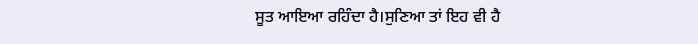ਸੂਤ ਆਇਆ ਰਹਿੰਦਾ ਹੈ।ਸੁਣਿਆ ਤਾਂ ਇਹ ਵੀ ਹੈ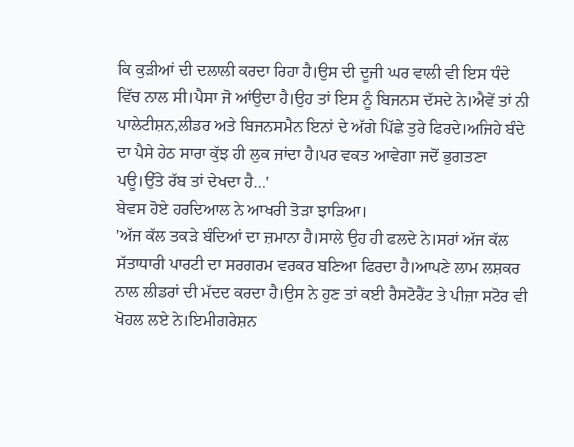ਕਿ ਕੁੜੀਆਂ ਦੀ ਦਲਾਲੀ ਕਰਦਾ ਰਿਹਾ ਹੈ।ਉਸ ਦੀ ਦੂਜੀ ਘਰ ਵਾਲੀ ਵੀ ਇਸ ਧੰਦੇ ਵਿੱਚ ਨਾਲ ਸੀ।ਪੈਸਾ ਜੋ ਆਂਉਦਾ ਹੈ।ਉਹ ਤਾਂ ਇਸ ਨੂੰ ਬਿਜਨਸ ਦੱਸਦੇ ਨੇ।ਐਵੇਂ ਤਾਂ ਨੀ ਪਾਲੇਟੀਸ਼ਨ,ਲੀਡਰ ਅਤੇ ਬਿਜਨਸਮੈਨ ਇਨਾਂ ਦੇ ਅੱਗੇ ਪਿੱਛੇ ਤੁਰੇ ਫਿਰਦੇ।ਅਜਿਹੇ ਬੰਦੇ ਦਾ ਪੈਸੇ ਹੇਠ ਸਾਰਾ ਕੁੱਝ ਹੀ ਲੁਕ ਜਾਂਦਾ ਹੈ।ਪਰ ਵਕਤ ਆਵੇਗਾ ਜਦੋਂ ਭੁਗਤਣਾ ਪਊ।ਉੱਤੇ ਰੱਬ ਤਾਂ ਦੇਖਦਾ ਹੈ…'
ਬੇਵਸ ਹੋਏ ਹਰਦਿਆਲ ਨੇ ਆਖਰੀ ਤੋੜਾ ਝਾੜਿਆ।
'ਅੱਜ ਕੱਲ ਤਕੜੇ ਬੰਦਿਆਂ ਦਾ ਜ਼ਮਾਨਾ ਹੈ।ਸਾਲੇ ਉਹ ਹੀ ਫਲਦੇ ਨੇ।ਸਰਾਂ ਅੱਜ ਕੱਲ ਸੱਤਾਧਾਰੀ ਪਾਰਟੀ ਦਾ ਸਰਗਰਮ ਵਰਕਰ ਬਣਿਆ ਫਿਰਦਾ ਹੈ।ਆਪਣੇ ਲਾਮ ਲਸ਼ਕਰ ਨਾਲ ਲੀਡਰਾਂ ਦੀ ਮੱਦਦ ਕਰਦਾ ਹੈ।ਉਸ ਨੇ ਹੁਣ ਤਾਂ ਕਈ ਰੈਸਟੋਰੈਂਟ ਤੇ ਪੀਜ਼ਾ ਸਟੋਰ ਵੀ ਖੋਹਲ ਲਏ ਨੇ।ਇਮੀਗਰੇਸ਼ਨ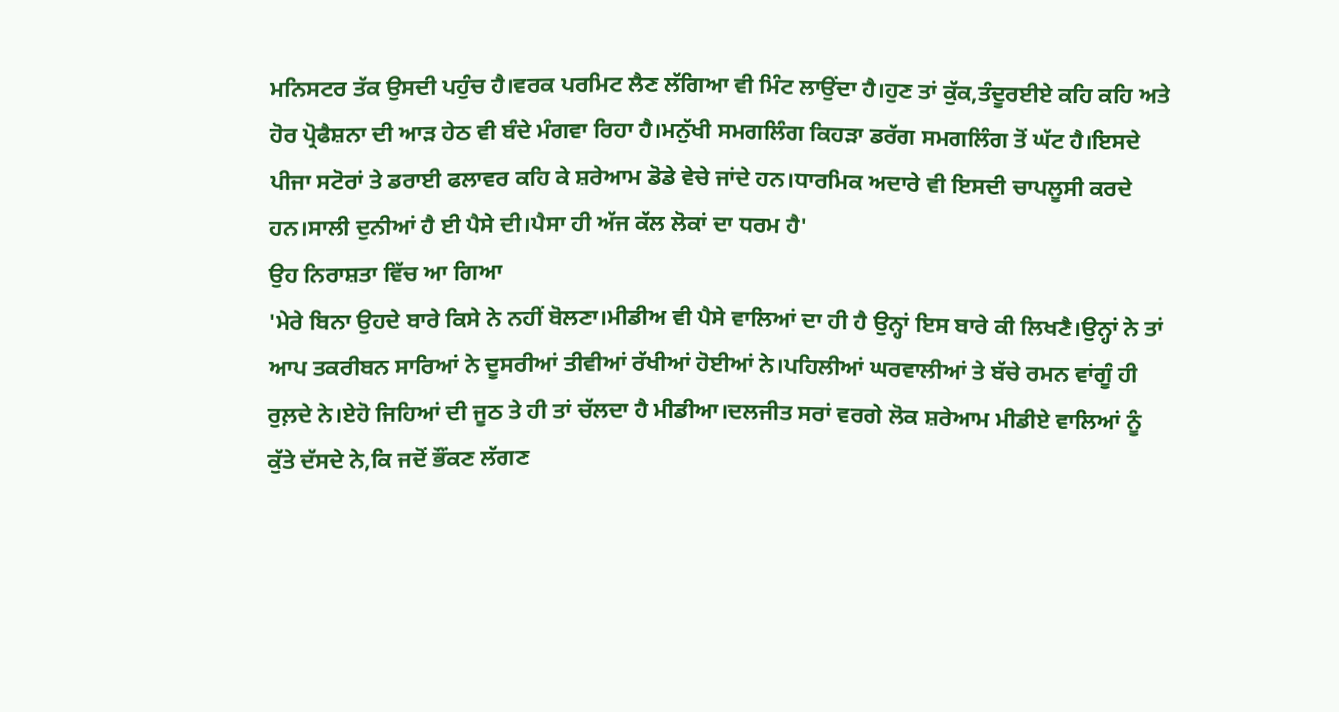ਮਨਿਸਟਰ ਤੱਕ ਉਸਦੀ ਪਹੁੰਚ ਹੈ।ਵਰਕ ਪਰਮਿਟ ਲੈਣ ਲੱਗਿਆ ਵੀ ਮਿੰਟ ਲਾਉਂਦਾ ਹੈ।ਹੁਣ ਤਾਂ ਕੁੱਕ,ਤੰਦੂਰਈਏ ਕਹਿ ਕਹਿ ਅਤੇ ਹੋਰ ਪ੍ਰੋਫੈਸ਼ਨਾ ਦੀ ਆੜ ਹੇਠ ਵੀ ਬੰਦੇ ਮੰਗਵਾ ਰਿਹਾ ਹੈ।ਮਨੁੱਖੀ ਸਮਗਲਿੰਗ ਕਿਹੜਾ ਡਰੱਗ ਸਮਗਲਿੰਗ ਤੋਂ ਘੱਟ ਹੈ।ਇਸਦੇ ਪੀਜਾ ਸਟੋਰਾਂ ਤੇ ਡਰਾਈ ਫਲਾਵਰ ਕਹਿ ਕੇ ਸ਼ਰੇਆਮ ਡੋਡੇ ਵੇਚੇ ਜਾਂਦੇ ਹਨ।ਧਾਰਮਿਕ ਅਦਾਰੇ ਵੀ ਇਸਦੀ ਚਾਪਲੂਸੀ ਕਰਦੇ ਹਨ।ਸਾਲੀ ਦੁਨੀਆਂ ਹੈ ਈ ਪੈਸੇ ਦੀ।ਪੈਸਾ ਹੀ ਅੱਜ ਕੱਲ ਲੋਕਾਂ ਦਾ ਧਰਮ ਹੈ'
ਉਹ ਨਿਰਾਸ਼ਤਾ ਵਿੱਚ ਆ ਗਿਆ
'ਮੇਰੇ ਬਿਨਾ ਉਹਦੇ ਬਾਰੇ ਕਿਸੇ ਨੇ ਨਹੀਂ ਬੋਲਣਾ।ਮੀਡੀਅ ਵੀ ਪੈਸੇ ਵਾਲਿਆਂ ਦਾ ਹੀ ਹੈ ਉਨ੍ਹਾਂ ਇਸ ਬਾਰੇ ਕੀ ਲਿਖਣੈ।ਉਨ੍ਹਾਂ ਨੇ ਤਾਂ ਆਪ ਤਕਰੀਬਨ ਸਾਰਿਆਂ ਨੇ ਦੂਸਰੀਆਂ ਤੀਵੀਆਂ ਰੱਖੀਆਂ ਹੋਈਆਂ ਨੇ।ਪਹਿਲੀਆਂ ਘਰਵਾਲੀਆਂ ਤੇ ਬੱਚੇ ਰਮਨ ਵਾਂਗੂੰ ਹੀ ਰੁਲ਼ਦੇ ਨੇ।ਏਹੋ ਜਿਹਿਆਂ ਦੀ ਜੂਠ ਤੇ ਹੀ ਤਾਂ ਚੱਲਦਾ ਹੈ ਮੀਡੀਆ।ਦਲਜੀਤ ਸਰਾਂ ਵਰਗੇ ਲੋਕ ਸ਼ਰੇਆਮ ਮੀਡੀਏ ਵਾਲਿਆਂ ਨੂੰ ਕੁੱਤੇ ਦੱਸਦੇ ਨੇ,ਕਿ ਜਦੋਂ ਭੌਂਕਣ ਲੱਗਣ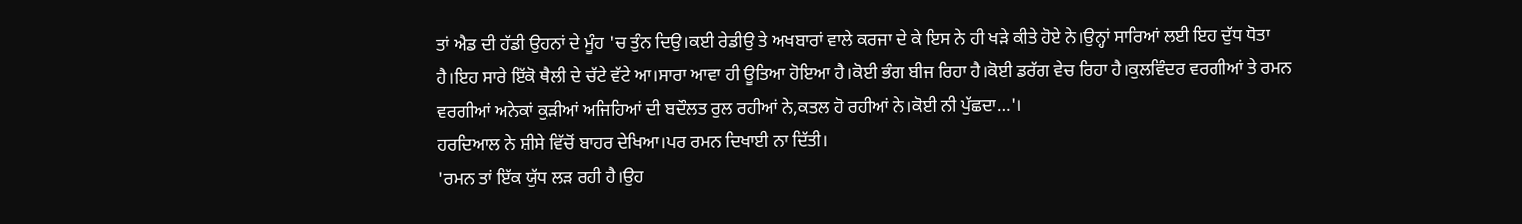ਤਾਂ ਐਡ ਦੀ ਹੱਡੀ ਉਹਨਾਂ ਦੇ ਮੂੰਹ 'ਚ ਤੁੰਨ ਦਿਉ।ਕਈ ਰੇਡੀਉ ਤੇ ਅਖਬਾਰਾਂ ਵਾਲੇ ਕਰਜਾ ਦੇ ਕੇ ਇਸ ਨੇ ਹੀ ਖੜੇ ਕੀਤੇ ਹੋਏ ਨੇ।ਉਨ੍ਹਾਂ ਸਾਰਿਆਂ ਲਈ ਇਹ ਦੁੱਧ ਧੋਤਾ ਹੈ।ਇਹ ਸਾਰੇ ਇੱਕੋ ਥੈਲੀ ਦੇ ਚੱਟੇ ਵੱਟੇ ਆ।ਸਾਰਾ ਆਵਾ ਹੀ ਊਤਿਆ ਹੋਇਆ ਹੈ।ਕੋਈ ਭੰਗ ਬੀਜ ਰਿਹਾ ਹੈ।ਕੋਈ ਡਰੱਗ ਵੇਚ ਰਿਹਾ ਹੈ।ਕੁਲਵਿੰਦਰ ਵਰਗੀਆਂ ਤੇ ਰਮਨ ਵਰਗੀਆਂ ਅਨੇਕਾਂ ਕੁੜੀਆਂ ਅਜਿਹਿਆਂ ਦੀ ਬਦੌਲਤ ਰੁਲ ਰਹੀਆਂ ਨੇ,ਕਤਲ ਹੋ ਰਹੀਆਂ ਨੇ।ਕੋਈ ਨੀ ਪੁੱਛਦਾ…'।
ਹਰਦਿਆਲ ਨੇ ਸ਼ੀਸੇ ਵਿੱਚੋਂ ਬਾਹਰ ਦੇਖਿਆ।ਪਰ ਰਮਨ ਦਿਖਾਈ ਨਾ ਦਿੱਤੀ।
'ਰਮਨ ਤਾਂ ਇੱਕ ਯੁੱਧ ਲੜ ਰਹੀ ਹੈ।ਉਹ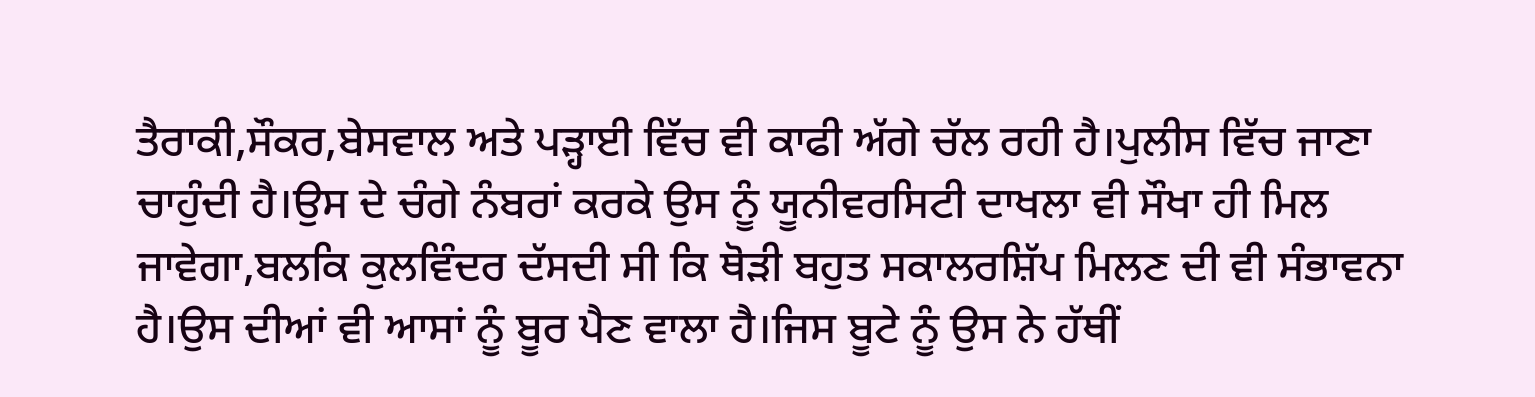ਤੈਰਾਕੀ,ਸੌਕਰ,ਬੇਸਵਾਲ ਅਤੇ ਪੜ੍ਹਾਈ ਵਿੱਚ ਵੀ ਕਾਫੀ ਅੱਗੇ ਚੱਲ ਰਹੀ ਹੈ।ਪੁਲੀਸ ਵਿੱਚ ਜਾਣਾ ਚਾਹੁੰਦੀ ਹੈ।ਉਸ ਦੇ ਚੰਗੇ ਨੰਬਰਾਂ ਕਰਕੇ ਉਸ ਨੂੰ ਯੂਨੀਵਰਸਿਟੀ ਦਾਖਲਾ ਵੀ ਸੌਖਾ ਹੀ ਮਿਲ ਜਾਵੇਗਾ,ਬਲਕਿ ਕੁਲਵਿੰਦਰ ਦੱਸਦੀ ਸੀ ਕਿ ਥੋੜੀ ਬਹੁਤ ਸਕਾਲਰਸ਼ਿੱਪ ਮਿਲਣ ਦੀ ਵੀ ਸੰਭਾਵਨਾ ਹੈ।ਉਸ ਦੀਆਂ ਵੀ ਆਸਾਂ ਨੂੰ ਬੂਰ ਪੈਣ ਵਾਲਾ ਹੈ।ਜਿਸ ਬੂਟੇ ਨੂੰ ਉਸ ਨੇ ਹੱਥੀਂ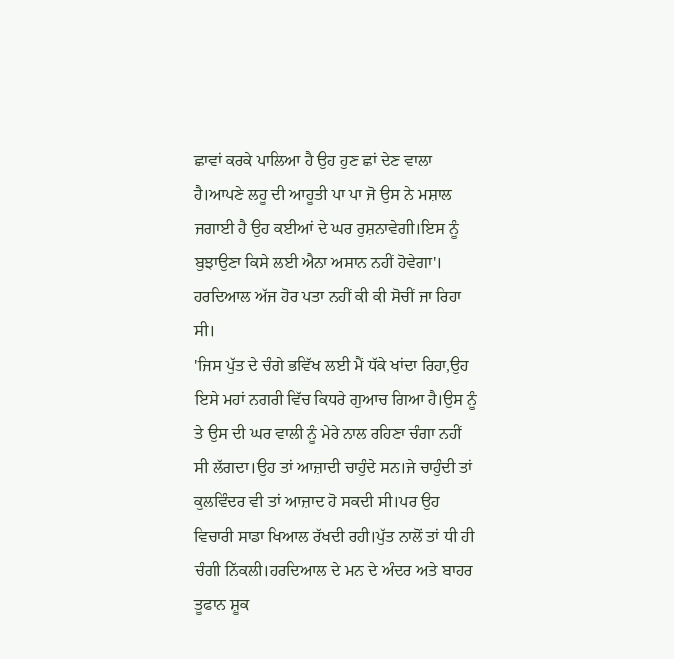ਛਾਵਾਂ ਕਰਕੇ ਪਾਲਿਆ ਹੈ ਉਹ ਹੁਣ ਛਾਂ ਦੇਣ ਵਾਲਾ ਹੈ।ਆਪਣੇ ਲਹੂ ਦੀ ਆਹੂਤੀ ਪਾ ਪਾ ਜੋ ਉਸ ਨੇ ਮਸ਼ਾਲ ਜਗਾਈ ਹੈ ਉਹ ਕਈਆਂ ਦੇ ਘਰ ਰੁਸ਼ਨਾਵੇਗੀ।ਇਸ ਨੂੰ ਬੁਝਾਉਣਾ ਕਿਸੇ ਲਈ ਐਨਾ ਅਸਾਨ ਨਹੀਂ ਹੋਵੇਗਾ'।
ਹਰਦਿਆਲ ਅੱਜ ਹੋਰ ਪਤਾ ਨਹੀਂ ਕੀ ਕੀ ਸੋਚੀਂ ਜਾ ਰਿਹਾ ਸੀ।
'ਜਿਸ ਪੁੱਤ ਦੇ ਚੰਗੇ ਭਵਿੱਖ ਲਈ ਮੈਂ ਧੱਕੇ ਖਾਂਦਾ ਰਿਹਾ,ਉਹ ਇਸੇ ਮਹਾਂ ਨਗਰੀ ਵਿੱਚ ਕਿਧਰੇ ਗੁਆਚ ਗਿਆ ਹੈ।ਉਸ ਨੂੰ ਤੇ ਉਸ ਦੀ ਘਰ ਵਾਲੀ ਨੂੰ ਮੇਰੇ ਨਾਲ ਰਹਿਣਾ ਚੰਗਾ ਨਹੀਂ ਸੀ ਲੱਗਦਾ।ਉਹ ਤਾਂ ਆਜ਼ਾਦੀ ਚਾਹੁੰਦੇ ਸਨ।ਜੇ ਚਾਹੁੰਦੀ ਤਾਂ ਕੁਲਵਿੰਦਰ ਵੀ ਤਾਂ ਆਜ਼ਾਦ ਹੋ ਸਕਦੀ ਸੀ।ਪਰ ਉਹ ਵਿਚਾਰੀ ਸਾਡਾ ਖਿਆਲ ਰੱਖਦੀ ਰਹੀ।ਪੁੱਤ ਨਾਲੋਂ ਤਾਂ ਧੀ ਹੀ ਚੰਗੀ ਨਿੱਕਲੀ।ਹਰਦਿਆਲ ਦੇ ਮਨ ਦੇ ਅੰਦਰ ਅਤੇ ਬਾਹਰ ਤੂਫਾਨ ਸ਼ੂਕ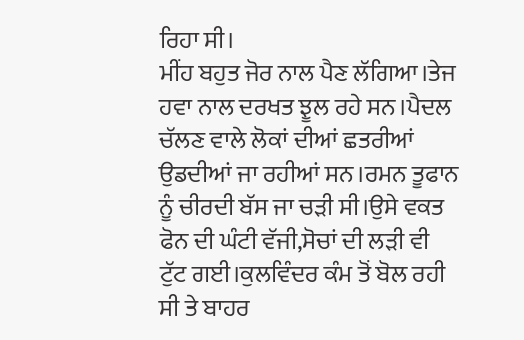ਰਿਹਾ ਸੀ।
ਮੀਂਹ ਬਹੁਤ ਜੋਰ ਨਾਲ ਪੈਣ ਲੱਗਿਆ।ਤੇਜ ਹਵਾ ਨਾਲ ਦਰਖਤ ਝੂਲ ਰਹੇ ਸਨ।ਪੈਦਲ ਚੱਲਣ ਵਾਲੇ ਲੋਕਾਂ ਦੀਆਂ ਛਤਰੀਆਂ ਉਡਦੀਆਂ ਜਾ ਰਹੀਆਂ ਸਨ।ਰਮਨ ਤੂਫਾਨ ਨੂੰ ਚੀਰਦੀ ਬੱਸ ਜਾ ਚੜੀ ਸੀ।ਉਸੇ ਵਕਤ ਫੋਨ ਦੀ ਘੰਟੀ ਵੱਜੀ,ਸੋਚਾਂ ਦੀ ਲੜੀ ਵੀ ਟੁੱਟ ਗਈ।ਕੁਲਵਿੰਦਰ ਕੰਮ ਤੋਂ ਬੋਲ ਰਹੀ ਸੀ ਤੇ ਬਾਹਰ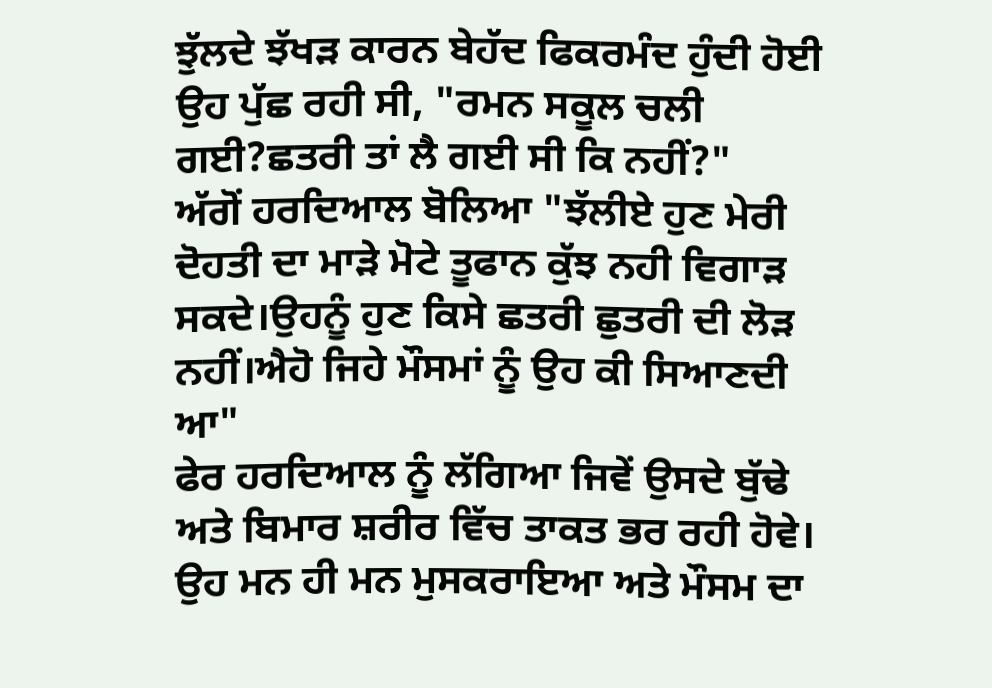ਝੁੱਲਦੇ ਝੱਖੜ ਕਾਰਨ ਬੇਹੱਦ ਫਿਕਰਮੰਦ ਹੁੰਦੀ ਹੋਈ ਉਹ ਪੁੱਛ ਰਹੀ ਸੀ, "ਰਮਨ ਸਕੂਲ ਚਲੀ ਗਈ?ਛਤਰੀ ਤਾਂ ਲੈ ਗਈ ਸੀ ਕਿ ਨਹੀਂ?"
ਅੱਗੋਂ ਹਰਦਿਆਲ ਬੋਲਿਆ "ਝੱਲੀਏ ਹੁਣ ਮੇਰੀ ਦੋਹਤੀ ਦਾ ਮਾੜੇ ਮੋਟੇ ਤੂਫਾਨ ਕੁੱਝ ਨਹੀ ਵਿਗਾੜ ਸਕਦੇ।ਉਹਨੂੰ ਹੁਣ ਕਿਸੇ ਛਤਰੀ ਛੁਤਰੀ ਦੀ ਲੋੜ ਨਹੀਂ।ਐਹੋ ਜਿਹੇ ਮੌਸਮਾਂ ਨੂੰ ਉਹ ਕੀ ਸਿਆਣਦੀ ਆ"
ਫੇਰ ਹਰਦਿਆਲ ਨੂੰ ਲੱਗਿਆ ਜਿਵੇਂ ਉਸਦੇ ਬੁੱਢੇ ਅਤੇ ਬਿਮਾਰ ਸ਼ਰੀਰ ਵਿੱਚ ਤਾਕਤ ਭਰ ਰਹੀ ਹੋਵੇ।
ਉਹ ਮਨ ਹੀ ਮਨ ਮੁਸਕਰਾਇਆ ਅਤੇ ਮੌਸਮ ਦਾ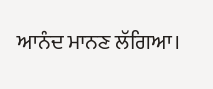ਆਨੰਦ ਮਾਨਣ ਲੱਗਿਆ।